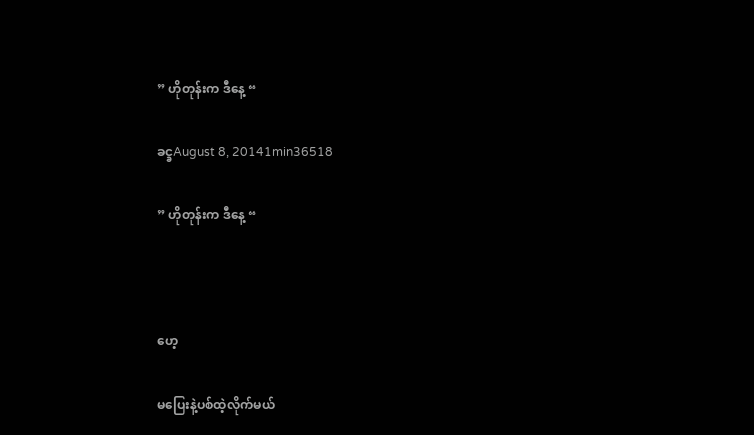” ဟိုတုန်းက ဒီနေ့ “

ခင္ခAugust 8, 20141min36518

” ဟိုတုန်းက ဒီနေ့ “



ဟေ့

မပြေးနဲ့ပစ်ထဲ့လိုက်မယ်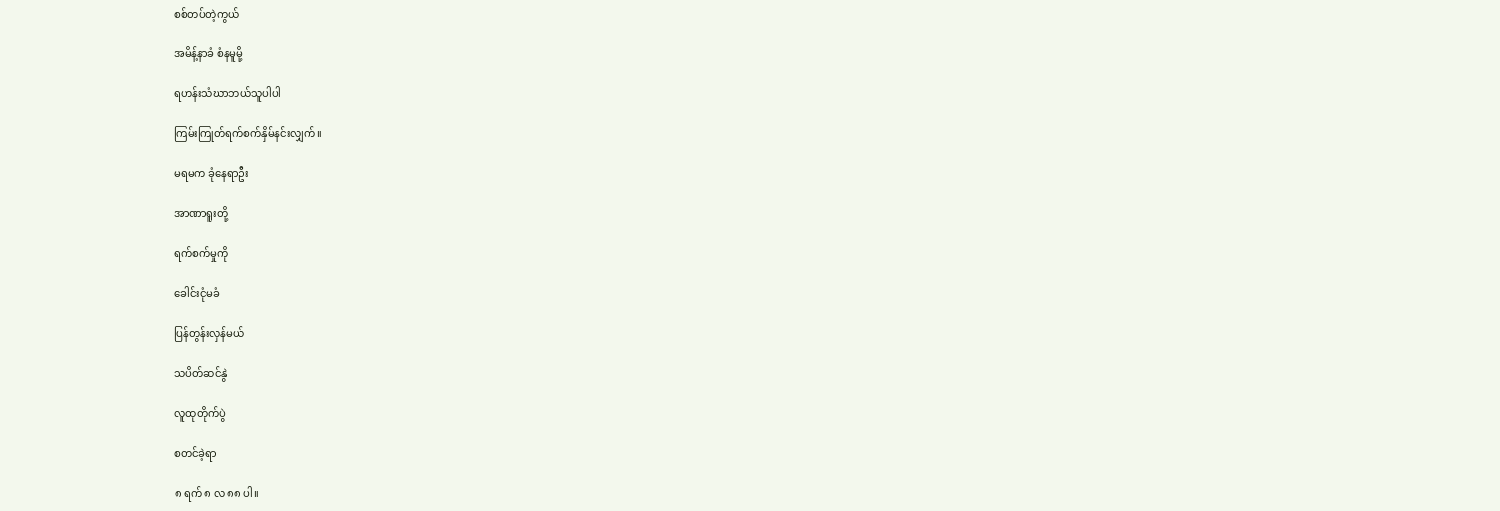စစ်တပ်တဲ့ကွယ်

အမိန့်နာခံ စံနမူမို့

ရဟန်းသံဃာဘယ်သူပါပါ

ကြမ်းကြုတ်ရက်စက်နှိမ်နင်းလျှက်။

မရမက ခုံနေရာဦး

အာဏာရူးတို့

ရက်စက်မှုကို

ခေါင်းငုံမခံ

ပြန်တွန်းလှန်မယ်

သပိတ်ဆင်နွဲ

လူထုတိုက်ပွဲ

စတင်ခဲ့ရာ

၈ ရက် ၈ လ ၈၈ ပါ။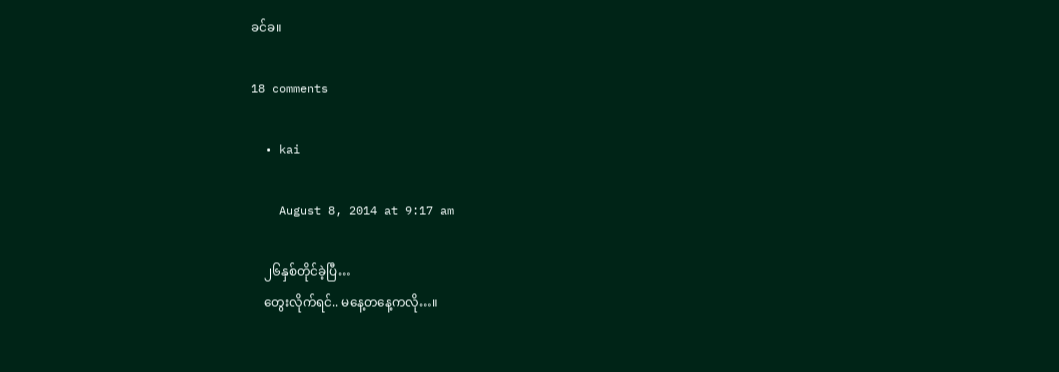ခင်ခ။

18 comments

  • kai

    August 8, 2014 at 9:17 am

    ၂၆နှစ်တိုင်ခဲ့ပြီ…
    တွေးလိုက်ရင်.. မနေ့တနေ့ကလို…။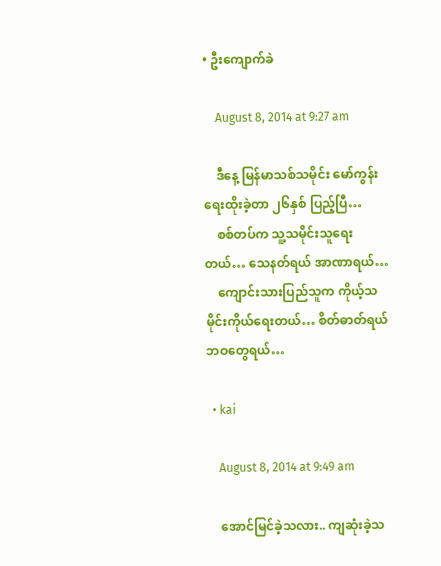• ဦးကျောက်ခဲ

    August 8, 2014 at 9:27 am

    ဒီနေ့ မြန်မာသစ်သမိုင်း မော်ကွန်းရေးထိုးခဲ့တာ ၂၆နှစ် ပြည့်ပြီ…
    စစ်တပ်က သူ့သမိုင်းသူရေးတယ်… သေနတ်ရယ် အာဏာရယ်…
    ကျောင်းသားပြည်သူက ကိုယ့်သမိုင်းကိုယ်ရေးတယ်… စိတ်ဓာတ်ရယ် ဘဝတွေရယ်…

  • kai

    August 8, 2014 at 9:49 am

    အောင်မြင်ခဲ့သလား.. ကျဆုံးခဲ့သ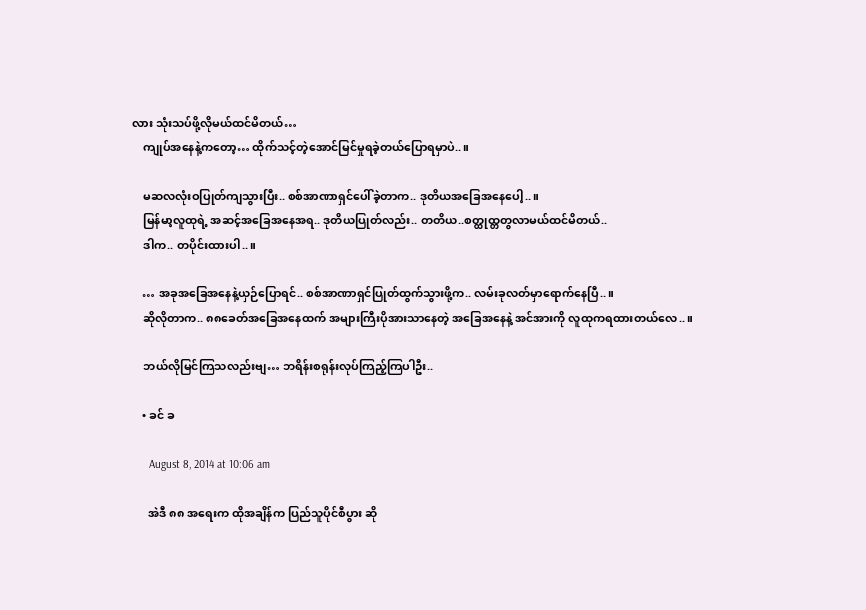လား သုံးသပ်ဖို့လိုမယ်ထင်မိတယ်…
    ကျုပ်အနေနဲ့ကတော့… ထိုက်သင့်တဲ့အောင်မြင်မှုရခဲ့တယ်ပြောရမှာပဲ..။

    မဆလလုံးဝပြုတ်ကျသွားပြီး.. စစ်အာဏာရှင်ပေါ်ခဲ့တာက.. ဒုတိယအခြေအနေပေါ့..။
    မြန်မာ့လူထုရဲ့ အဆင့်အခြေအနေအရ.. ဒုတိယပြုတ်လည်း.. တတိယ..စတ္ထုထ္တတွလာမယ်ထင်မိတယ်..
    ဒါက.. တပိုင်းထားပါ..။

    … အခုအခြေအနေနဲ့ယှဉ်ပြောရင်.. စစ်အာဏာရှင်ပြုတ်ထွက်သွားဖို့က.. လမ်းခုလတ်မှာရောက်နေပြီ..။
    ဆိုလိုတာက.. ၈၈ခေတ်အခြေအနေထက် အများကြီးပိုအားသာနေတဲ့ အခြေအနေနဲ့ အင်အားကို လူထုကရထားတယ်လေ..။

    ဘယ်လိုမြင်ကြသလည်းဗျ… ဘရိန်းစရုန်းလုပ်ကြည့်ကြပါဦး..

    • ခင် ခ

      August 8, 2014 at 10:06 am

      အဲဒီ ၈၈ အရေးက ထိုအချိန်က ပြည်သူပိုင်စီပွား ဆို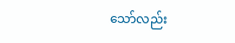သော်လည်း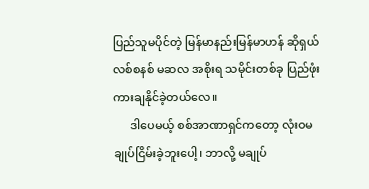ပြည်သူမပိုင်တဲ့ မြန်မာနည်းမြန်မာဟန် ဆိုရှယ်လစ်စနစ် မဆလ အစိုးရ သမိုင်းတစ်ခု ပြည်ဖုံးကားချနိုင်ခဲ့တယ်လေ။
      ဒါပေမယ့် စစ်အာဏာရှင်ကတော့ လုံးဝမချုပ်ငြိမ်းခဲ့ဘူးပေါ့၊ ဘာလို့ မချုပ်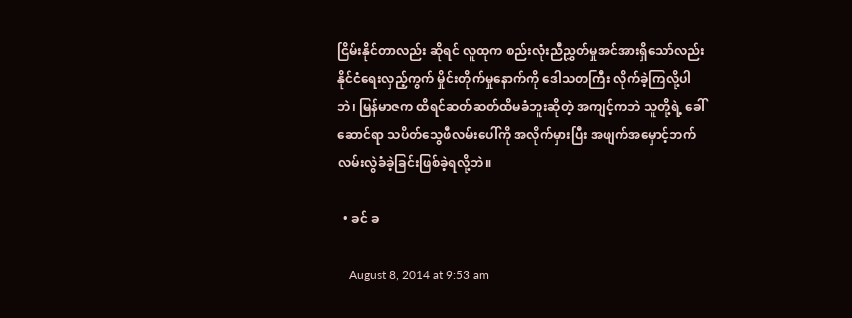ငြိမ်းနိုင်တာလည်း ဆိုရင် လူထုက စည်းလုံးညီညွှတ်မှုအင်အားရှိသော်လည်း နိုင်ငံရေးလှည့်ကွက် မှိုင်းတိုက်မှုနောက်ကို ဒေါသတကြီး လိုက်ခဲ့ကြလို့ပါဘဲ၊ မြန်မာဇက ထိရင်ဆတ်ဆတ်ထိမခံဘူးဆိုတဲ့ အကျင့်ကဘဲ သူတို့ရဲ့ ခေါ်ဆောင်ရာ သပိတ်သွေဖီလမ်းပေါ်ကို အလိုက်မှားပြီး အဖျက်အမှောင့်ဘက် လမ်းလွဲခံခဲ့ခြင်းဖြစ်ခဲ့ရလို့ဘဲ။

  • ခင် ခ

    August 8, 2014 at 9:53 am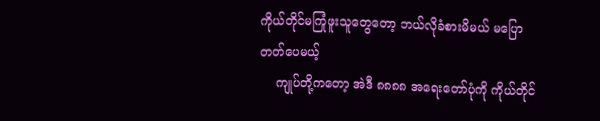ကိုယ်တိုင်မကြုံဖူးသူတွေတော့ ဘယ်လိုခံစားမိမယ် မပြောတတ်ပေမယ့်
    ကျုပ်တို့ကတော့ အဲဒီ ၈၈၈၈ အရေးတော်ပုံကို ကိုယ်တိုင်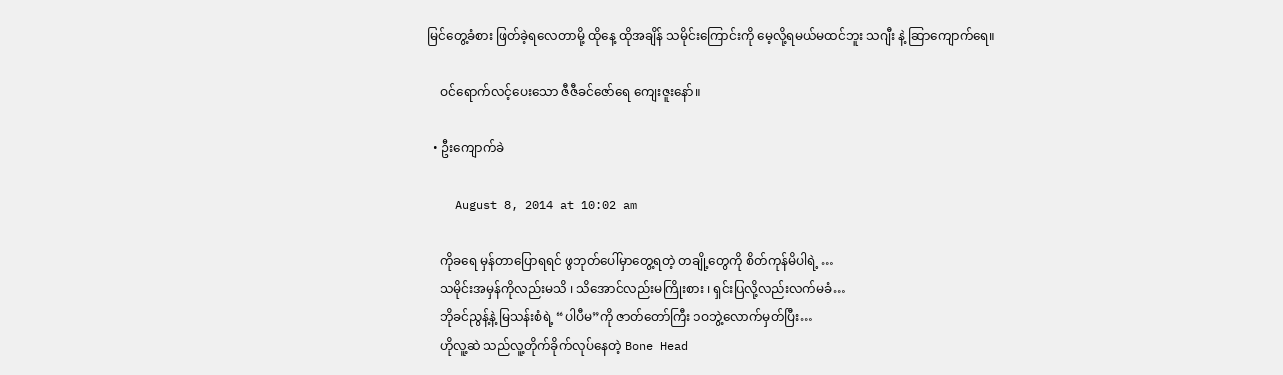မြင်တွေ့ခံစား ဖြတ်ခဲ့ရလေတာမို့ ထိုနေ့ ထိုအချိန် သမိုင်းကြောင်းကို မေ့လို့ရမယ်မထင်ဘူး သဂျီး နဲ့ ဆြာကျောက်ရေ။

    ဝင်ရောက်လင့်ပေးသော ဇီဇီခင်ဇော်ရေ ကျေးဇူးနော်။

  • ဦးကျောက်ခဲ

    August 8, 2014 at 10:02 am

    ကိုခရေ မှန်တာပြောရရင် ဖွဘုတ်ပေါ်မှာတွေ့ရတဲ့ တချို့တွေကို စိတ်ကုန်မိပါရဲ့ …
    သမိုင်းအမှန်ကိုလည်းမသိ ၊ သိအောင်လည်းမကြိုးစား ၊ ရှင်းပြလို့လည်းလက်မခံ…
    ဘိုခင်ညွန့်နဲ့ မြသန်းစံရဲ့ “ပါပီမ”ကို ဇာတ်တော်ကြီး ၁ဝဘွဲ့လောက်မှတ်ပြီး…
    ဟိုလူ့ဆဲ သည်လူ့တိုက်ခိုက်လုပ်နေတဲ့ Bone Head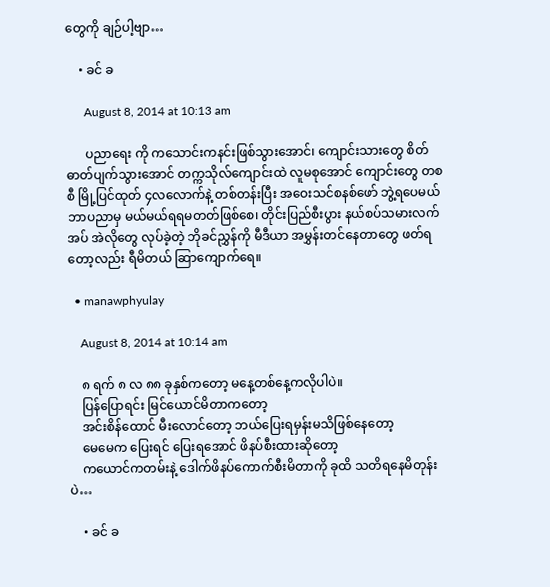တွေကို ချဉ်ပါ့ဗျာ…

    • ခင် ခ

      August 8, 2014 at 10:13 am

      ပညာရေး ကို ကသောင်းကနင်းဖြစ်သွားအောင်၊ ကျောင်းသားတွေ စိတ်ဓာတ်ပျက်သွားအောင် တက္ကသိုလ်ကျောင်းထဲ လူမစုအောင် ကျောင်းတွေ တစစီ မြို့ပြင်ထုတ် ၄လလောက်နဲ့ တစ်တန်းပြီး အဝေးသင်စနစ်ဖော် ဘွဲ့ရပေမယ် ဘာပညာမှ မယ်မယ်ရရမတတ်ဖြစ်စေ၊ တိုင်းပြည်စီးပွား နယ်စပ်သမားလက်အပ် အဲလိုတွေ လုပ်ခဲ့တဲ့ ဘိုခင်ညွှန်ကို မီဒီယာ အမွှန်းတင်နေတာတွေ ဖတ်ရတော့လည်း ရီမိတယ် ဆြာကျောက်ရေ။

  • manawphyulay

    August 8, 2014 at 10:14 am

    ၈ ရက် ၈ လ ၈၈ ခုနှစ်ကတော့ မနေ့တစ်နေ့ကလိုပါပဲ။
    ပြန်ပြောရင်း မြင်ယောင်မိတာကတော့
    အင်းစိန်ထောင် မီးလောင်တော့ ဘယ်ပြေးရမှန်းမသိဖြစ်နေတော့
    မေမေက ပြေးရင် ပြေးရအောင် ဖိနပ်စီးထားဆိုတော့
    ကယောင်ကတမ်းနဲ့ ဒေါက်ဖိနပ်ကောက်စီးမိတာကို ခုထိ သတိရနေမိတုန်းပဲ…

    • ခင် ခ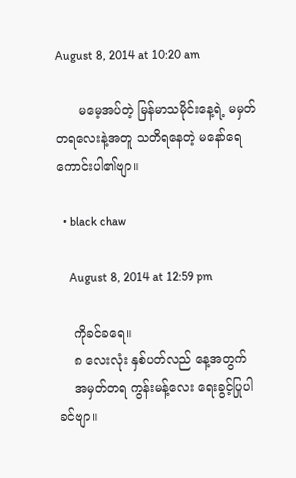August 8, 2014 at 10:20 am

      မမေ့အပ်တဲ့ မြန်မာသမိုင်းနေ့ရဲ့ မမှတ်တရလေးနဲ့အတူ သတိရနေတဲ့ မနော်ရေ ကောင်းပါ၏ဗျာ။

  • black chaw

    August 8, 2014 at 12:59 pm

    ကိုခင်ခရေ။
    ၈ လေးလုံး နှစ်ပတ်လည် နေ့အတွက်
    အမှတ်တရ ကွန်းမန့်လေး ရေးခွင့်ပြုပါခင်ဗျာ။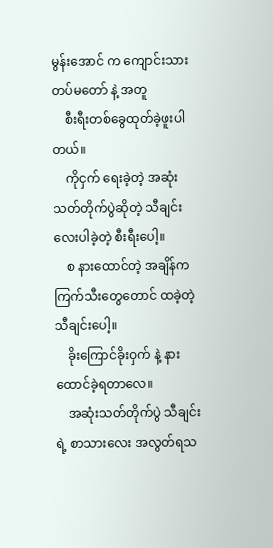မွန်းအောင် က ကျောင်းသားတပ်မတော် နဲ့ အတူ
    စီးရီးတစ်ခွေထုတ်ခဲ့ဖူးပါတယ်။
    ကိုငှက် ရေးခဲ့တဲ့ အဆုံးသတ်တိုက်ပွဲဆိုတဲ့ သီချင်းလေးပါခဲ့တဲ့ စီးရီးပေါ့။
    စ နားထောင်တဲ့ အချိန်က ကြက်သီးတွေတောင် ထခဲ့တဲ့ သီချင်းပေါ့။
    ခိုးကြောင်ခိုးဝှက် နဲ့ နားထောင်ခဲ့ရတာလေ။
    အဆုံးသတ်တိုက်ပွဲ သီချင်းရဲ့ စာသားလေး အလွတ်ရသ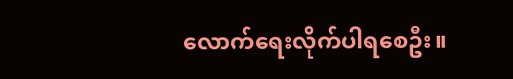လောက်ရေးလိုက်ပါရစေဦး။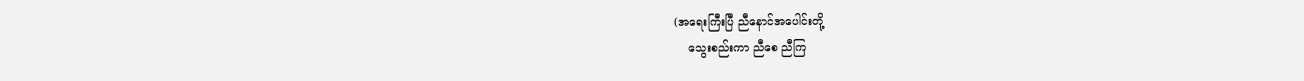(အရေးကြီးပြီ ညီနောင်အပေါင်းတို့
    သွေးစည်းကာ ညီစေ ညီကြ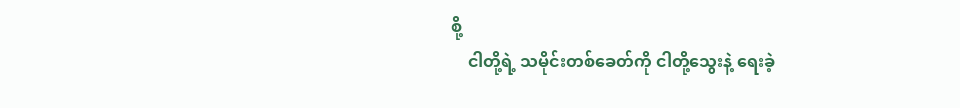စို့
    ငါတို့ရဲ့ သမိုင်းတစ်ခေတ်ကို ငါတို့သွေးနဲ့ ရေးခဲ့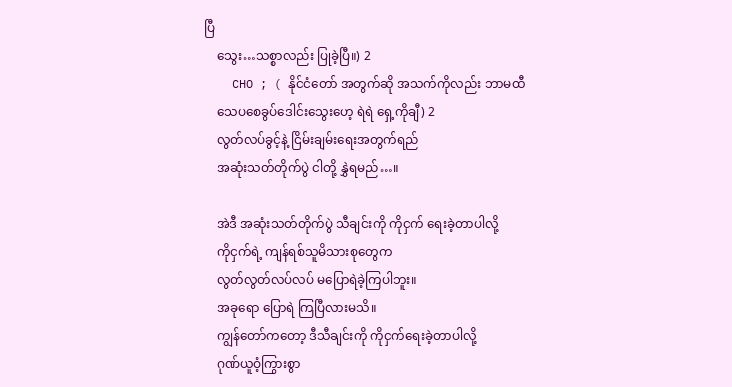ပြီ
    သွေး…သစ္စာလည်း ပြုခဲ့ပြီ။) 2
    CHO ; ( နိုင်ငံတော် အတွက်ဆို အသက်ကိုလည်း ဘာမထီ
    သေပစေခွပ်ဒေါင်းသွေးဟေ့ ရဲရဲ ရှေ့ကိုချီ) 2
    လွတ်လပ်ခွင့်နဲ့ ငြိမ်းချမ်းရေးအတွက်ရည်
    အဆုံးသတ်တိုက်ပွဲ ငါတို့ နွှဲရမည်…။

    အဲဒီ အဆုံးသတ်တိုက်ပွဲ သီချင်းကို ကိုငှက် ရေးခဲ့တာပါလို့
    ကိုငှက်ရဲ့ ကျန်ရစ်သူမိသားစုတွေက
    လွတ်လွတ်လပ်လပ် မပြောရဲခဲ့ကြပါဘူး။
    အခုရော ပြောရဲ ကြပြီလားမသိ။
    ကျွန်တော်ကတော့ ဒီသီချင်းကို ကိုငှက်ရေးခဲ့တာပါလို့
    ဂုဏ်ယူဝံ့ကြွားစွာ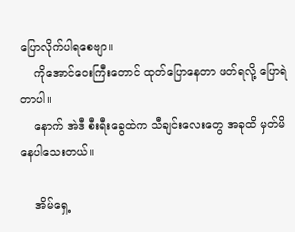ပြောလိုက်ပါရစေဗျာ။
    ကိုအောင်ဝေးကြီးတောင် ထုတ်ပြောနေတာ ဖတ်ရလို့ ပြောရဲတာပါ။
    နောက် အဲဒီ စီးရီးခွေထဲက သီချင်းလေးတွေ အခုထိ မှတ်မိနေပါသေးတယ်။

    အိမ်ရှေ့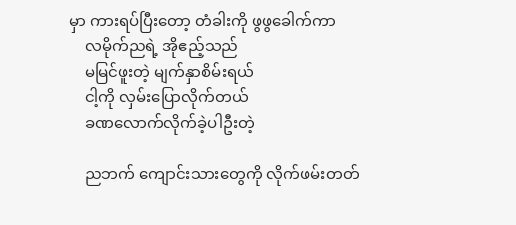မှာ ကားရပ်ပြီးတော့ တံခါးကို ဖွဖွခေါက်ကာ
    လမိုက်ညရဲ့ အိုဧည့်သည်
    မမြင်ဖူးတဲ့ မျက်နှာစိမ်းရယ်
    ငါ့ကို လှမ်းပြောလိုက်တယ်
    ခဏလောက်လိုက်ခဲ့ပါဦးတဲ့

    ညဘက် ကျောင်းသားတွေကို လိုက်ဖမ်းတတ်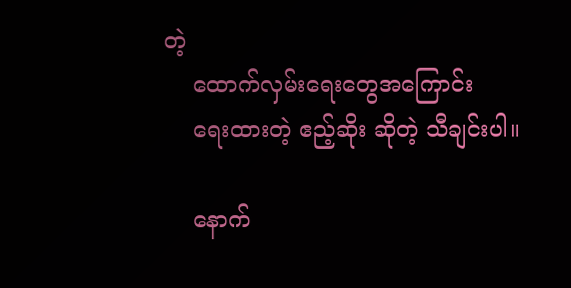တဲ့
    ထောက်လှမ်းရေးတွေအကြောင်း
    ရေးထားတဲ့ ဧည့်ဆိုး ဆိုတဲ့ သီချင်းပါ။

    နောက်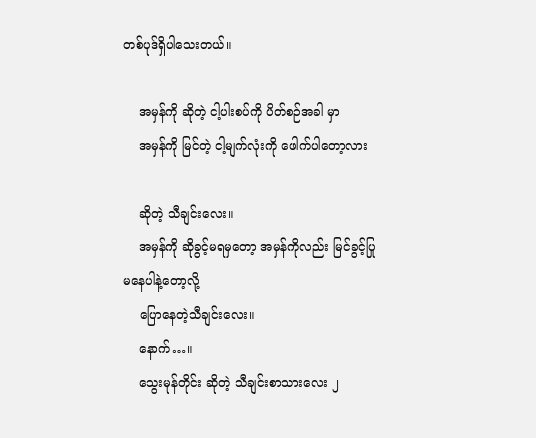တစ်ပုဒ်ရှိပါသေးတယ်။

    အမှန်ကို ဆိုတဲ့ ငါ့ပါးစပ်ကို ပိတ်စဉ်အခါ မှာ
    အမှန်ကို မြင်တဲ့ ငါ့မျက်လုံးကို ဖေါက်ပါတော့လား

    ဆိုတဲ့ သီချင်းလေး။
    အမှန်ကို ဆိုခွင့်မရမှတော့ အမှန်ကိုလည်း မြင်ခွင့်ပြုမနေပါနဲ့တော့လို့
    ပြောနေတဲ့သီချင်းလေး။
    နောက်…။
    သွေးမုန်တိုင်း ဆိုတဲ့ သီချင်းစာသားလေး ၂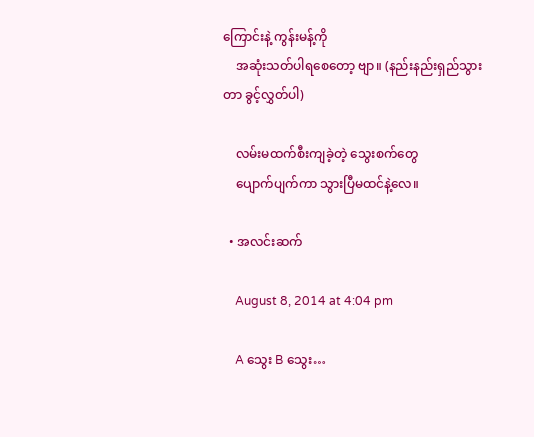ကြောင်းနဲ့ ကွန်းမန့်ကို
    အဆုံးသတ်ပါရစေတော့ ဗျာ။ (နည်းနည်းရှည်သွားတာ ခွင့်လွှတ်ပါ)

    လမ်းမထက်စီးကျခဲ့တဲ့ သွေးစက်တွေ
    ပျောက်ပျက်ကာ သွားပြီမထင်နဲ့လေ။

  • အလင်းဆက်

    August 8, 2014 at 4:04 pm

    A သွေး B သွေး…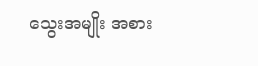သွေးအမျိုး အစား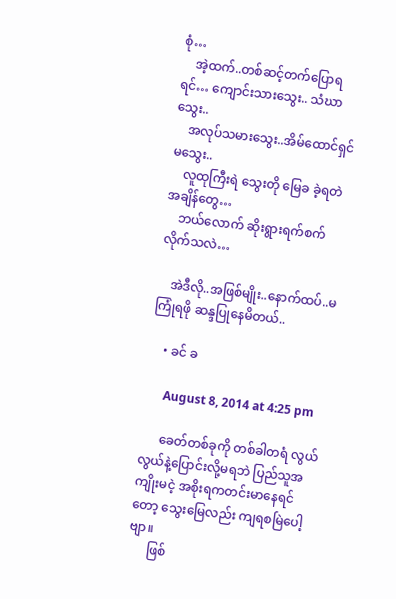စုံ…
    အဲ့ထက်..တစ်ဆင့်တက်ပြောရရင်… ကျောင်းသားသွေး.. သံဃာသွေး..
    အလုပ်သမားသွေး..အိမ်ထောင်ရှင်မသွေး..
    လူထုကြီးရဲ သွေးတို မြေခ ခဲ့ရတဲ အချိန်တွေ…
    ဘယ်လောက် ဆိုးရွားရက်စက်လိုက်သလဲ…

    အဲဒီလို..အဖြစ်မျိုး..နောက်ထပ်..မကြုံရဖို ဆန္ဒပြုနေမိတယ်..

    • ခင် ခ

      August 8, 2014 at 4:25 pm

      ခေတ်တစ်ခုကို တစ်ခါတရံ လွယ်လွယ်နဲ့ပြောင်းလို့မရဘဲ ပြည်သူအကျိုးမငဲ့ အစိုးရကတင်းမာနေရင်တော့ သွေးမြေလည်း ကျရစမြဲပေါ့ဗျာ။
      ဖြစ်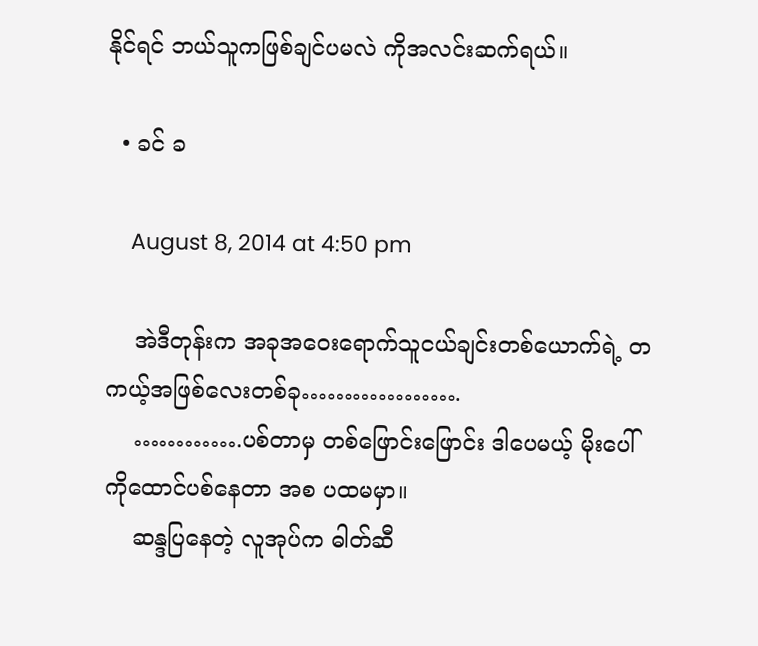နိုင်ရင် ဘယ်သူကဖြစ်ချင်ပမလဲ ကိုအလင်းဆက်ရယ်။

  • ခင် ခ

    August 8, 2014 at 4:50 pm

    အဲဒီတုန်းက အခုအဝေးရောက်သူငယ်ချင်းတစ်ယောက်ရဲ့ တကယ့်အဖြစ်လေးတစ်ခု……………….
    ………….ပစ်တာမှ တစ်ဖြောင်းဖြောင်း ဒါပေမယ့် မိုးပေါ်ကိုထောင်ပစ်နေတာ အစ ပထမမှာ။
    ဆန္ဒပြနေတဲ့ လူအုပ်က ဓါတ်ဆီ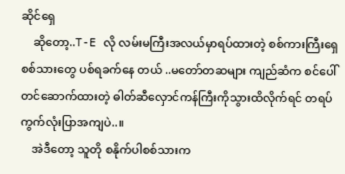ဆိုင်ရှေ
    ဆိုတော့..T-E လို လမ်းမကြီးအလယ်မှာရပ်ထားတဲ့ စစ်ကားကြီးရှေ စစ်သားတွေ ပစ်ရခက်နေ တယ် ..မတော်တဆများ ကျည်ဆံက စင်ပေါ်တင်ဆောက်ထားတဲ့ ဓါတ်ဆီလှောင်ကန်ကြီးကိုသွားထိလိုက်ရင် တရပ်ကွက်လုံးပြာအကျပဲ..။
    အဲဒီတော့ သူတို စနိုက်ပါစစ်သားက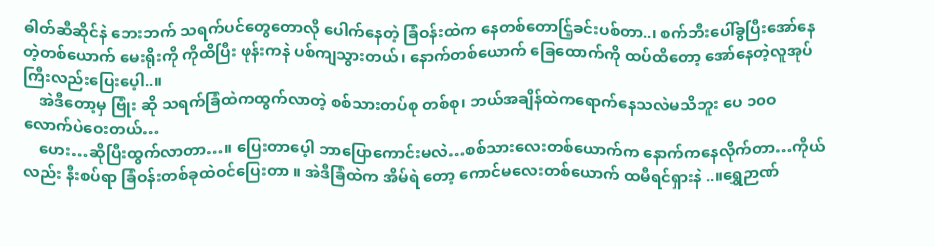ဓါတ်ဆီဆိုင်နဲ ဘေးဘက် သရက်ပင်တွေတောလို ပေါက်နေတဲ့ ခြံဝန်းထဲက နေတစ်တောင်ြ့ခင်းပစ်တာ..၊ စက်ဘီးပေါ်ခွပြီးအော်နေတဲ့တစ်ယောက် မေးရိုးကို ကိုထိပြီး ဖုန်းကနဲ ပစ်ကျသွားတယ်၊ နောက်တစ်ယောက် ခြေထောက်ကို ထပ်ထိတော့ အော်နေတဲ့လူအုပ်ကြီးလည်းပြေးပေ့ါ..။
    အဲဒီတော့မှ ဗြုံး ဆို သရက်ခြံထဲကထွက်လာတဲ့ စစ်သားတပ်စု တစ်စု၊ ဘယ်အချိန်ထဲကရောက်နေသလဲမသိဘူး ပေ ၁၀ဝ လောက်ပဲဝေးတယ်…
    ဟေး…ဆိုပြီးထွက်လာတာ…။ ပြေးတာပေ့ါ ဘာပြောကောင်းမလဲ…စစ်သားလေးတစ်ယောက်က နောက်ကနေလိုက်တာ…ကိုယ်လည်း နီးစပ်ရာ ခြံဝန်းတစ်ခုထဲဝင်ပြေးတာ ။ အဲဒီခြံထဲက အိမ်ရဲ တော့ ကောင်မလေးတစ်ယောက် ထမီရင်ရှားနဲ ..။ရွှေဉာဏ်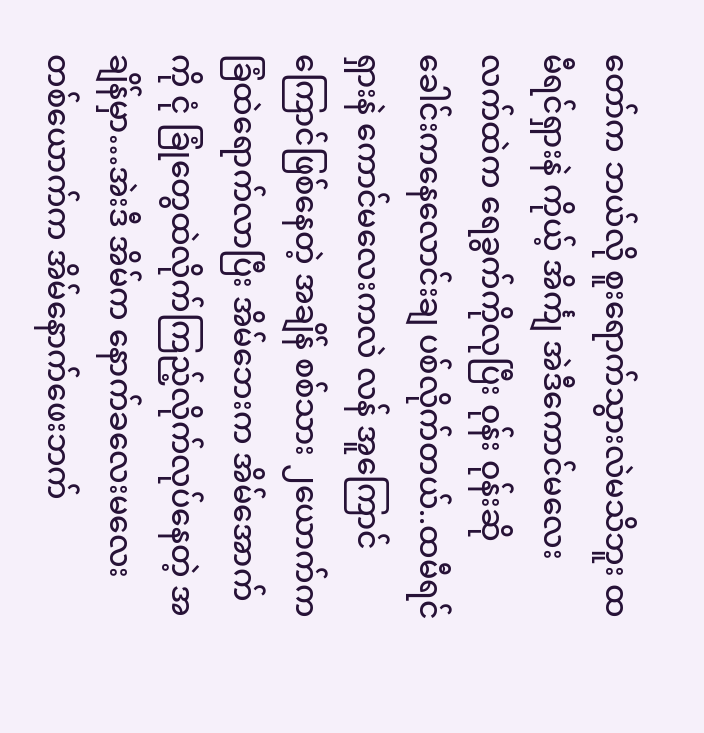တော်က ဘယ်လို စူးရောက်သွားလဲမသိဘူး ထမီရင်ရှားနဲ ကိုယ့် အိင်္ကျ အဲဒီကောင်မလေးလက်ထဲက ရေခွက်ကိုလုပြီး ဝုန်း ဝုန်းဆို ခေါင်းကနေလောင်းချ ပစ်လိုက်တယ်..ထမီရင်ရှားနဲ ကောင်မလေးကလဲ လန် အူကြောင်ကြောင်ဖြစ်နေတဲ့ အချိန် စစ်သား ၂ယောက်က ခြံထဲရောက်လာပြီး အိမ်ဘေးက အိမ်အောက်ကို ငုံ ခြုံတွေထဲလိုက်ကြည့်လိုက်လုပ်နေတဲ့ အချိန်မှာ…အဲးဒီ အိမ်က နောက်ခလေးမလေးတစ်ယောက်က အိမ်နောက်ဖေးဘက်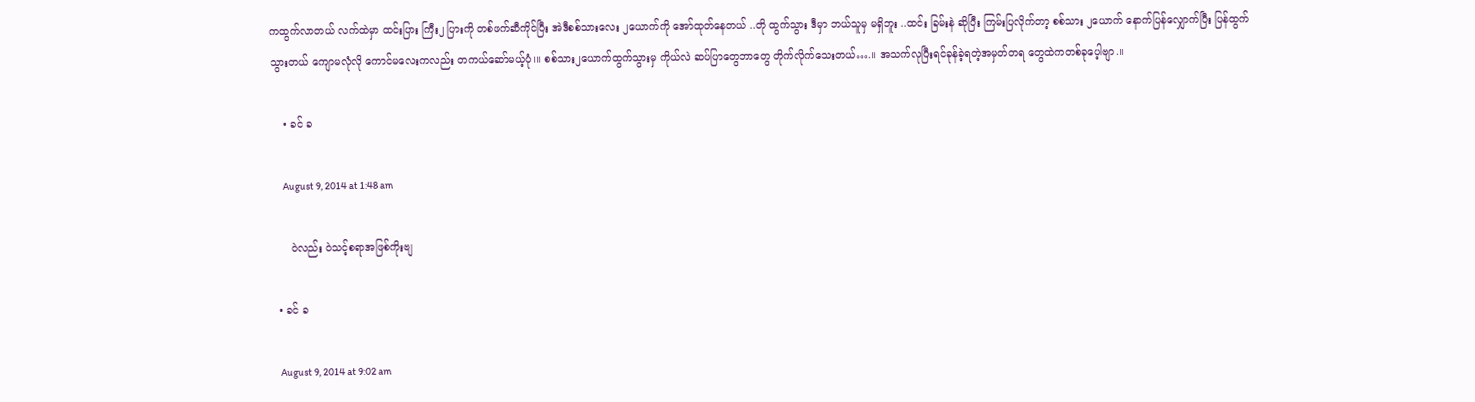ကထွက်လာတယ် လက်ထဲမှာ ထင်းပြား ကြီး၂ ပြားကို တစ်ဖက်ဆီကိုင်ပြီး အဲဒီစစ်သားလေး ၂ယောက်ကို အော်ထုတ်နေတယ် ..တို ထွက်သွား ဒီမှာ ဘယ်သူမှ မရှိဘူး ..ထင်း ခြမ်းနဲ ဆိုပြီး ကြမ်းပြလိုက်တာ့ စစ်သား ၂ယောက် နောက်ပြန်လျှောက်ပြီး ပြန်ထွက်သွားတယ် ကျောမလုံလို ကောင်မလေးကလည်း တကယ်ဆော်မယ့်ပုံ၊။ စစ်သား၂ယောက်ထွက်သွားမှ ကိုယ်လဲ ဆပ်ပြာတွေဘာတွေ တိုက်လိုက်သေးတယ်….။ အသက်လုပြီးရင်ခုန်ခဲ့ရတဲ့အမှတ်တရ တွေထဲကတစ်ခုပေ့ါဗျာ.။

    • ခင် ခ

      August 9, 2014 at 1:48 am

      ဝဲလည်း ဝဲသင့်စရာအဖြစ်ကိုးဗျ

  • ခင် ခ

    August 9, 2014 at 9:02 am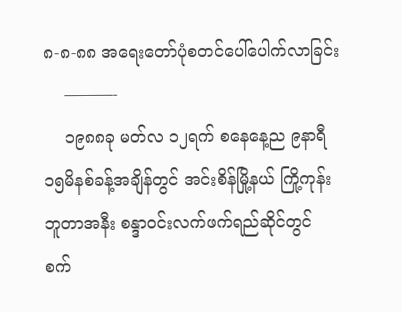၈-၈-၈၈ အရေးတော်ပုံစတင်ပေါ်ပေါက်လာခြင်း
    ———-
    ၁၉၈၈ခု မတ်လ ၁၂ရက် စနေနေ့ည ၉နာရီ၁၅မိနစ်ခန့်အချိန်တွင် အင်းစိန်မြို့နယ် ကြို့ကုန်းဘူတာအနီး စန္ဒာဝင်းလက်ဖက်ရည်ဆိုင်တွင် စက်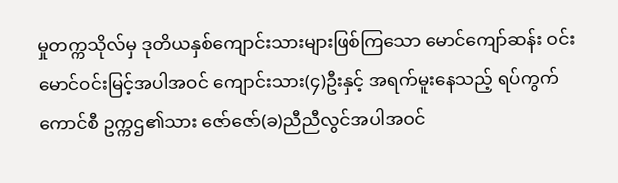မှုတက္ကသိုလ်မှ ဒုတိယနှစ်ကျောင်းသားများဖြစ်ကြသော မောင်ကျော်ဆန်း ဝင်းမောင်ဝင်းမြင့်အပါအဝင် ကျောင်းသား(၄)ဦးနှင့် အရက်မူးနေသည့် ရပ်ကွက်ကောင်စီ ဥက္ကဌ၏သား ဇော်ဇော်(ခ)ညီညီလွင်အပါအဝင်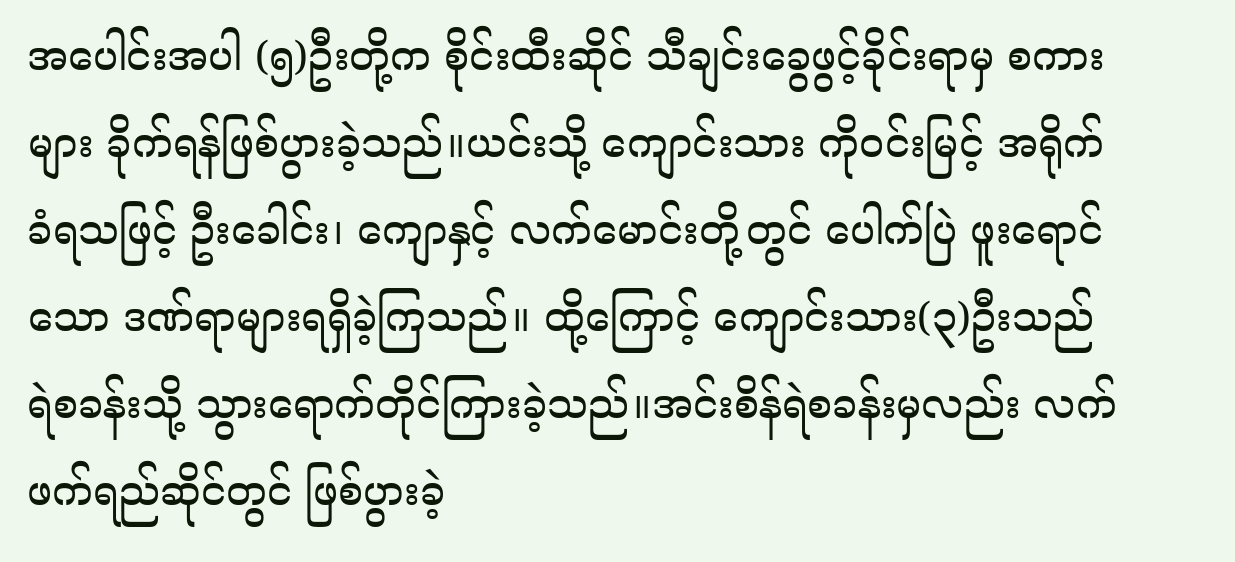အပေါင်းအပါ (၅)ဦးတို့က စိုင်းထီးဆိုင် သီချင်းခွေဖွင့်ခိုင်းရာမှ စကားများ ခိုက်ရန်ဖြစ်ပွားခဲ့သည်။ယင်းသို့ ကျောင်းသား ကိုဝင်းမြင့် အရိုက်ခံရသဖြင့် ဦးခေါင်း၊ ကျောနှင့် လက်မောင်းတို့တွင် ပေါက်ပြဲ ဖူးရောင်သော ဒဏ်ရာများရရှိခဲ့ကြသည်။ ထို့ကြောင့် ကျောင်းသား(၃)ဦးသည် ရဲစခန်းသို့ သွားရောက်တိုင်ကြားခဲ့သည်။အင်းစိန်ရဲစခန်းမှလည်း လက်ဖက်ရည်ဆိုင်တွင် ဖြစ်ပွားခဲ့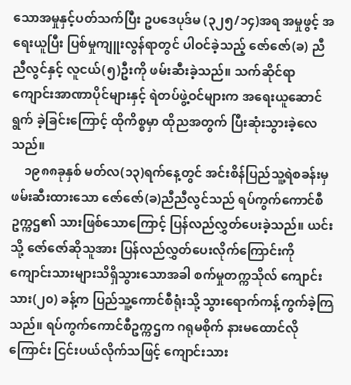သောအမှုနှင့်ပတ်သက်ပြီး ဥပဒေပုဒ်မ (၃၂၅/၁၄)အရ အမှုဖွင့် အရေးယူပြီး ပြစ်မှုကျူးလွန်ရာတွင် ပါဝင်ခဲ့သည့် ဇော်ဇော်(ခ) ညီညီလွင်နှင့် လူငယ်(၅)ဦးကို ဖမ်းဆီးခဲ့သည်။ သက်ဆိုင်ရာကျောင်းအာဏာပိုင်များနှင့် ရဲတပ်ဖွဲ့ဝင်များက အရေးယူဆောင်ရွက် ခဲ့ခြင်းကြောင့် ထိုကိစ္စမှာ ထိုညအတွက် ပြီးဆုံးသွားခဲ့လေသည်။
    ၁၉၈၈ခုနှစ် မတ်လ(၁၃)ရက်နေ့တွင် အင်းစိန်ပြည်သူ့ရဲစခန်းမှ ဖမ်းဆီးထားသော ဇော်ဇော်(ခ)ညီညီလွင်သည် ရပ်ကွက်ကောင်စီ ဥက္ကဌ၏ သားဖြစ်သောကြောင့် ပြန်လည်လွှတ်ပေးခဲ့သည်။ ယင်းသို့ ဇော်ဇော်ဆိုသူအား ပြန်လည်လွှတ်ပေးလိုက်ကြောင်းကို ကျောင်းသားများသိရှိသွားသောအခါ စက်မှုတက္ကသိုလ် ကျောင်းသား(၂၀) ခန့်က ပြည်သူ့ကောင်စီရုံးသို့ သွားရောက်ကန့်ကွက်ခဲ့ကြသည်။ ရပ်ကွက်ကောင်စီဥက္ကဌက ဂရုမစိုက် နားမထောင်လိုကြောင်း ငြင်းပယ်လိုက်သဖြင့် ကျောင်းသား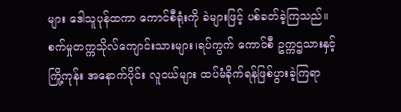များ ဒေါသူပုန်ထကာ ကောင်စီရုံးကို ခဲများဖြင့် ပစ်ခတ်ခဲ့ကြသည်။ စက်မှုတက္ကသိုလ်ကျောင်းသားများ၊ရပ်ကွက် ကောင်စီ ဥက္ကဌသားနှင့် ကြို့ကုန်း အနောက်ပိုင်း လူငယ်များ ထပ်မံခိုက်ရန်ဖြစ်ပွားခဲ့ကြရာ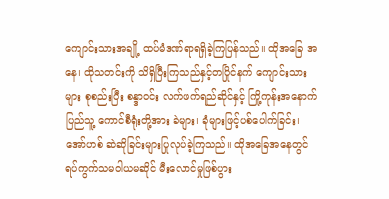ကျောင်းသားအချို့ ထပ်မံဒဏ်ရာရရှိခဲ့ကြပြန်သည်။ ထိုအခြေ အနေ၊ ထိုသတင်းကို သိရှိပြီးကြသည်နှင့်တပြိုင်နက် ကျောင်းသားများ စုစည်းပြီး စန္ဒာဝင်း လက်ဖက်ရည်ဆိုင်နှင့် ကြို့ကုန်းအနောက် ပြည်သူ့ ကောင်စီရုံးတို့အား ခဲများ၊ ခုံများဖြင့်ပစ်ပေါက်ခြင်း၊ အော်ဟစ် ဆဲဆိုခြင်းများပြုလုပ်ခဲ့ကြသည်။ ထိုအခြေအနေတွင် ရပ်ကွက်သမဝါယမဆိုင် မီးလောင်မှုဖြစ်ပွား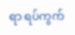ရာ ရပ်ကွက်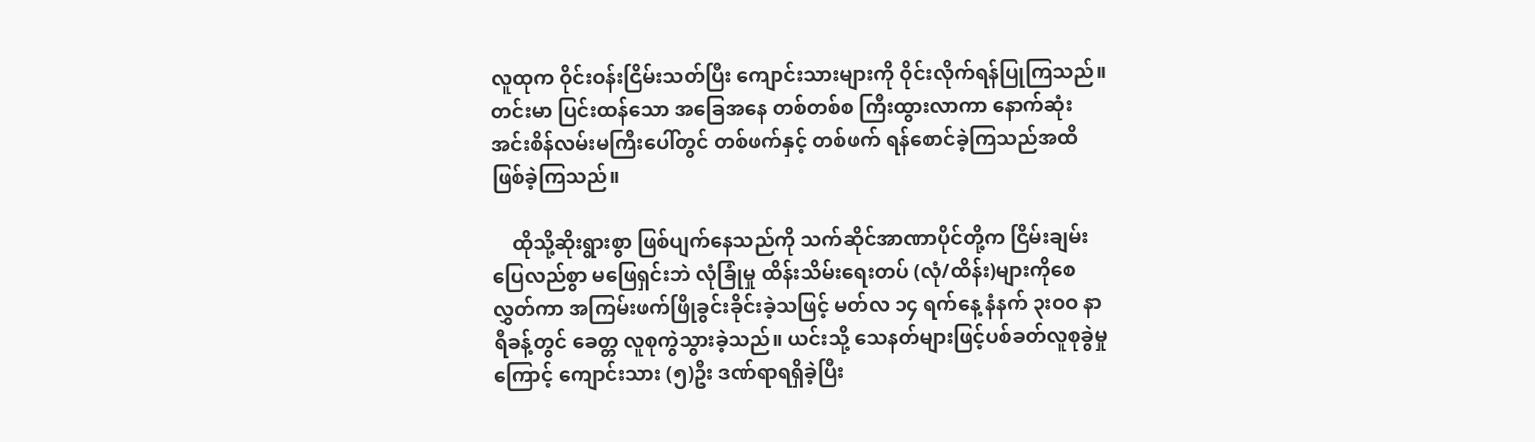လူထုက ဝိုင်းဝန်းငြိမ်းသတ်ပြီး ကျောင်းသားများကို ဝိုင်းလိုက်ရန်ပြုကြသည်။ တင်းမာ ပြင်းထန်သော အခြေအနေ တစ်တစ်စ ကြီးထွားလာကာ နောက်ဆုံး အင်းစိန်လမ်းမကြီးပေါ်တွင် တစ်ဖက်နှင့် တစ်ဖက် ရန်စောင်ခဲ့ကြသည်အထိ ဖြစ်ခဲ့ကြသည်။

    ထိုသို့ဆိုးရွားစွာ ဖြစ်ပျက်နေသည်ကို သက်ဆိုင်အာဏာပိုင်တို့က ငြိမ်းချမ်းပြေလည်စွာ မဖြေရှင်းဘဲ လုံခြုံမှု ထိန်းသိမ်းရေးတပ် (လုံ/ထိန်း)များကိုစေလွှတ်ကာ အကြမ်းဖက်ဖြိုခွင်းခိုင်းခဲ့သဖြင့် မတ်လ ၁၄ ရက်နေ့ နံနက် ၃းဝဝ နာရီခန့်တွင် ခေတ္တ လူစုကွဲသွားခဲ့သည်။ ယင်းသို့ သေနတ်များဖြင့်ပစ်ခတ်လူစုခွဲမှုကြောင့် ကျောင်းသား (၅)ဦး ဒဏ်ရာရရှိခဲ့ပြီး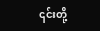၎င်းတို့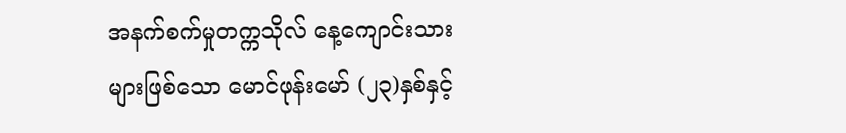အနက်စက်မှုတက္ကသိုလ် နေ့ကျောင်းသားများဖြစ်သော မောင်ဖုန်းမော် (၂၃)နှစ်နှင့်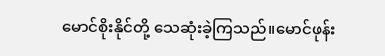မောင်စိုးနိုင်တို့ သေဆုံးခဲ့ကြသည်။မောင်ဖုန်း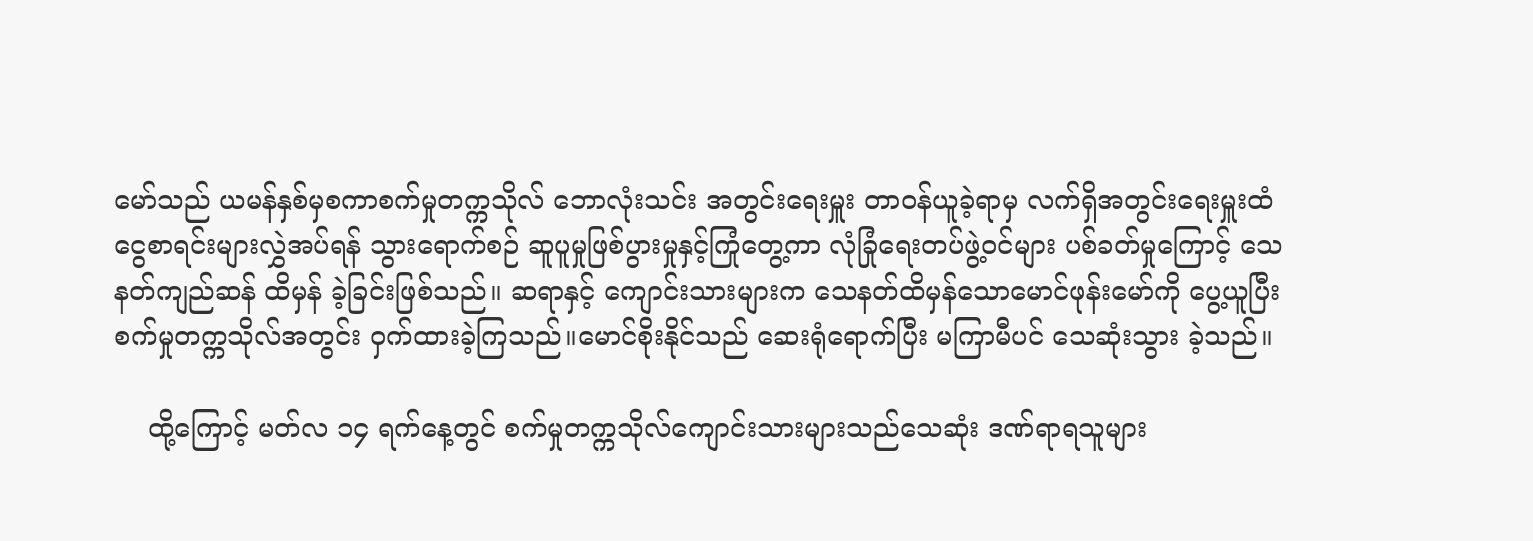မော်သည် ယမန်နှစ်မှစကာစက်မှုတက္ကသိုလ် ဘောလုံးသင်း အတွင်းရေးမှူး တာဝန်ယူခဲ့ရာမှ လက်ရှိအတွင်းရေးမှူးထံ ငွေစာရင်းများလွှဲအပ်ရန် သွားရောက်စဉ် ဆူပူမှုဖြစ်ပွားမှုနှင့်ကြုံတွေ့ကာ လုံခြုံရေးတပ်ဖွဲ့ဝင်များ ပစ်ခတ်မှုကြောင့် သေနတ်ကျည်ဆန် ထိမှန် ခဲ့ခြင်းဖြစ်သည်။ ဆရာနှင့် ကျောင်းသားများက သေနတ်ထိမှန်သောမောင်ဖုန်းမော်ကို ပွေ့ယူပြီး စက်မှုတက္ကသိုလ်အတွင်း ဝှက်ထားခဲ့ကြသည်။မောင်စိုးနိုင်သည် ဆေးရုံရောက်ပြီး မကြာမီပင် သေဆုံးသွား ခဲ့သည်။

    ထို့ကြောင့် မတ်လ ၁၄ ရက်နေ့တွင် စက်မှုတက္ကသိုလ်ကျောင်းသားများသည်သေဆုံး ဒဏ်ရာရသူများ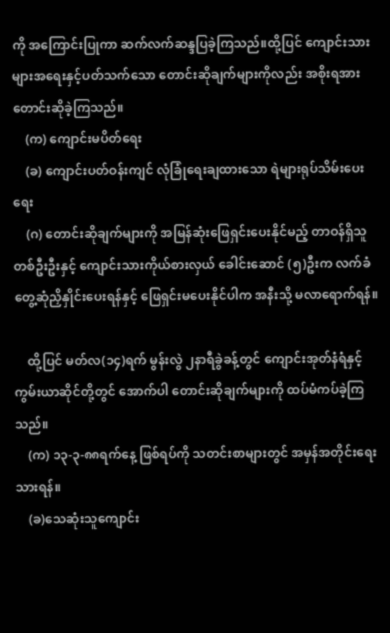ကို အကြောင်းပြုကာ ဆက်လက်ဆန္ဒပြခဲ့ကြသည်။ထို့ပြင် ကျောင်းသားများအရေးနှင့်ပတ်သက်သော တောင်းဆိုချက်များကိုလည်း အစိုးရအား တောင်းဆိုခဲ့ကြသည်။
    (က) ကျောင်းမပိတ်ရေး
    (ခ) ကျောင်းပတ်ဝန်းကျင် လုံခြုံရေးချထားသော ရဲများရုပ်သိမ်းပေးရေး
    (ဂ) တောင်းဆိုချက်များကို အမြန်ဆုံးဖြေရှင်းပေးနိုင်မည့် တာဝန်ရှိသူတစ်ဦးဦးနှင့် ကျောင်းသားကိုယ်စားလှယ် ခေါင်းဆောင် (၅)ဦးက လက်ခံတွေ့ဆုံညှိနှိုင်းပေးရန်နှင့် ဖြေရှင်းမပေးနိုင်ပါက အနီးသို့ မလာရောက်ရန်။

    ထို့ပြင် မတ်လ(၁၄)ရက် မွန်းလွဲ ၂နာရီခွဲခန့်တွင် ကျောင်းအုတ်နံရံနှင့် ကွမ်းယာဆိုင်တို့တွင် အောက်ပါ တောင်းဆိုချက်များကို ထပ်မံကပ်ခဲ့ကြသည်။
    (က) ၁၃-၃-၈၈ရက်နေ့ ဖြစ်ရပ်ကို သတင်းစာများတွင် အမှန်အတိုင်းရေးသားရန်။
    (ခ)သေဆုံးသူကျောင်း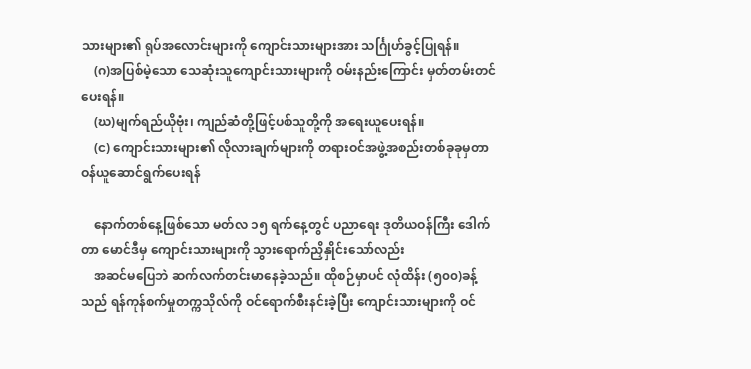သားများ၏ ရုပ်အလောင်းများကို ကျောင်းသားများအား သင်္ဂြုဟ်ခွင့်ပြုရန်။
    (ဂ)အပြစ်မဲ့သော သေဆုံးသူကျောင်းသားများကို ဝမ်းနည်းကြောင်း မှတ်တမ်းတင်ပေးရန်။
    (ဃ)မျက်ရည်ယိုဗုံး၊ ကျည်ဆံတို့ဖြင့်ပစ်သူတို့ကို အရေးယူပေးရန်။
    (င) ကျောင်းသားများ၏ လိုလားချက်များကို တရားဝင်အဖွဲ့အစည်းတစ်ခုခုမှတာဝန်ယူဆောင်ရွက်ပေးရန်

    နောက်တစ်နေ့ဖြစ်သော မတ်လ ၁၅ ရက်နေ့တွင် ပညာရေး ဒုတိယဝန်ကြီး ဒေါက်တာ မောင်ဒီမှ ကျောင်းသားများကို သွားရောက်ညှိနှိုင်းသော်လည်း
    အဆင်မပြေဘဲ ဆက်လက်တင်းမာနေခဲ့သည်။ ထိုစဉ်မှာပင် လုံထိန်း (၅၀၀)ခန့်သည် ရန်ကုန်စက်မှုတက္ကသိုလ်ကို ဝင်ရောက်စီးနင်းခဲ့ပြီး ကျောင်းသားများကို ဝင်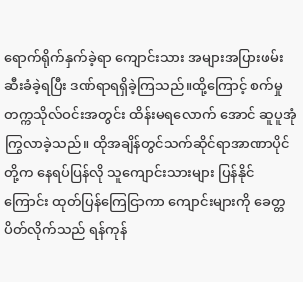ရောက်ရိုက်နှက်ခဲ့ရာ ကျောင်းသား အများအပြားဖမ်းဆီးခံခဲ့ရပြီး ဒဏ်ရာရရှိခဲ့ကြသည်။ထို့ကြောင့် စက်မှုတက္ကသိုလ်ဝင်းအတွင်း ထိန်းမရလောက် အောင် ဆူပူအုံကြွလာခဲ့သည်။ ထိုအချိန်တွင်သက်ဆိုင်ရာအာဏာပိုင်တို့က နေရပ်ပြန်လို သူကျောင်းသားများ ပြန်နိုင်ကြောင်း ထုတ်ပြန်ကြေငြာကာ ကျောင်းများကို ခေတ္တပိတ်လိုက်သည် ရန်ကုန်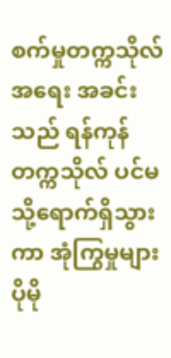စက်မှုတက္ကသိုလ် အရေး အခင်းသည် ရန်ကုန်တက္ကသိုလ် ပင်မသို့ရောက်ရှိသွားကာ အုံကြွမှုများ ပိုမို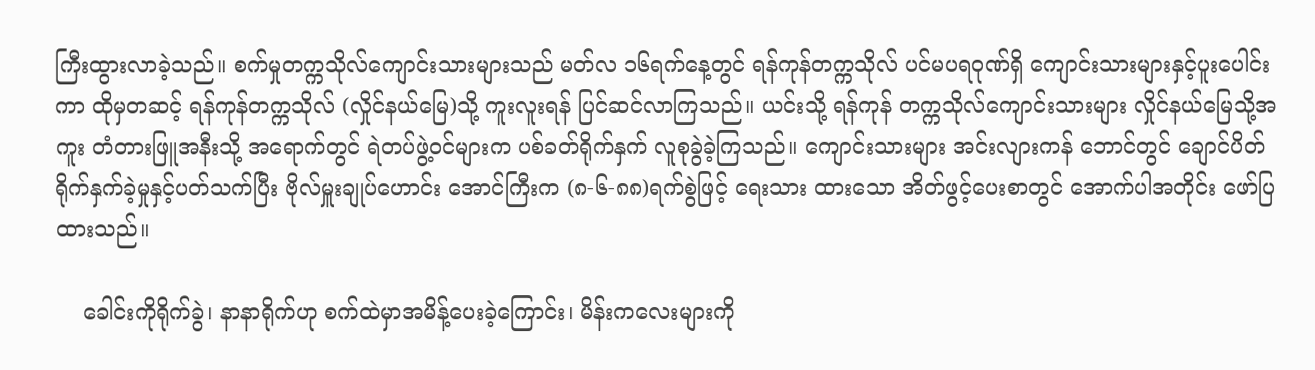ကြီးထွားလာခဲ့သည်။ စက်မှုတက္ကသိုလ်ကျောင်းသားများသည် မတ်လ ၁၆ရက်နေ့တွင် ရန်ကုန်တက္ကသိုလ် ပင်မပရဝုဏ်ရှိ ကျောင်းသားများနှင့်ပူးပေါင်းကာ ထိုမှတဆင့် ရန်ကုန်တက္ကသိုလ် (လှိုင်နယ်မြေ)သို့ ကူးလူးရန် ပြင်ဆင်လာကြသည်။ ယင်းသို့ ရန်ကုန် တက္ကသိုလ်ကျောင်းသားများ လှိုင်နယ်မြေသို့အကူး တံတားဖြူအနီးသို့ အရောက်တွင် ရဲတပ်ဖွဲ့ဝင်များက ပစ်ခတ်ရိုက်နှက် လူစုခွဲခဲ့ကြသည်။ ကျောင်းသားများ အင်းလျားကန် ဘောင်တွင် ချောင်ပိတ်ရိုက်နှက်ခဲ့မှုနှင့်ပတ်သက်ပြီး ဗိုလ်မှူးချုပ်ဟောင်း အောင်ကြီးက (၈-၆-၈၈)ရက်စွဲဖြင့် ရေးသား ထားသော အိတ်ဖွင့်ပေးစာတွင် အောက်ပါအတိုင်း ဖော်ပြထားသည်။

    ခေါင်းကိုရိုက်ခွဲ၊ နာနာရိုက်ဟု စက်ထဲမှာအမိန့်ပေးခဲ့ကြောင်း၊ မိန်းကလေးများကို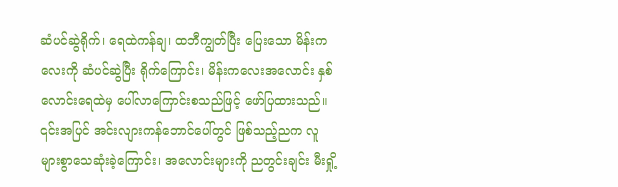ဆံပင်ဆွဲရိုက်၊ ရေထဲကန်ချ၊ ထဘီကျွတ်ပြီး ပြေးသော မိန်းကလေးကို ဆံပင်ဆွဲပြီး ရိုက်ကြောင်း၊ မိန်းကလေးအလောင်း နှစ်လောင်းရေထဲမှ ပေါ်လာကြောင်းစသည်ဖြင့် ဖော်ပြထားသည်။ ၎င်းအပြင် အင်းလျားကန်ဘောင်ပေါ်တွင် ဖြစ်သည့်ညက လူများစွာသေဆုံးခဲ့ကြောင်း၊ အလောင်းများကို ညတွင်းချင်း မီးရှို့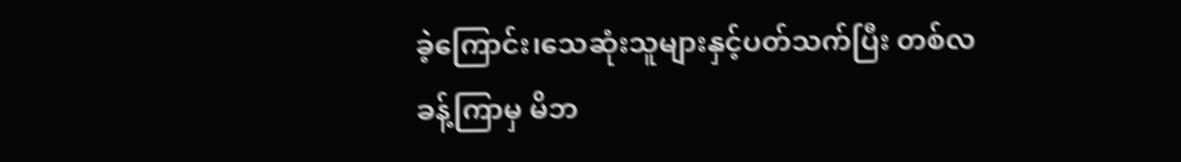ခဲ့ကြောင်း၊သေဆုံးသူများနှင့်ပတ်သက်ပြီး တစ်လခန့်ကြာမှ မိဘ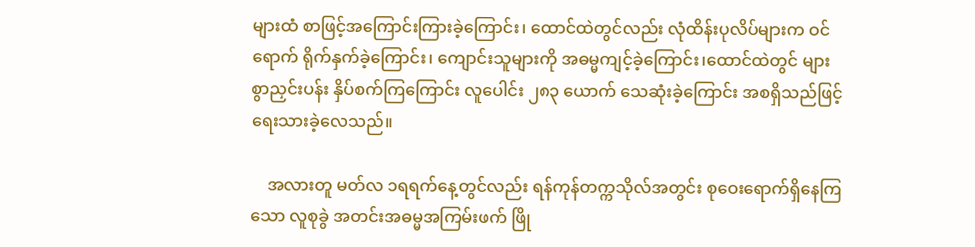များထံ စာဖြင့်အကြောင်းကြားခဲ့ကြောင်း၊ ထောင်ထဲတွင်လည်း လုံထိန်းပုလိပ်များက ဝင်ရောက် ရိုက်နှက်ခဲ့ကြောင်း၊ ကျောင်းသူများကို အဓမ္မကျင့်ခဲ့ကြောင်း၊ထောင်ထဲတွင် များစွာညှင်းပန်း နှိပ်စက်ကြကြောင်း လူပေါင်း ၂၈၃ ယောက် သေဆုံးခဲ့ကြောင်း အစရှိသည်ဖြင့် ရေးသားခဲ့လေသည်။

    အလားတူ မတ်လ ၁ရရက်နေ့တွင်လည်း ရန်ကုန်တက္ကသိုလ်အတွင်း စုဝေးရောက်ရှိနေကြသော လူစုခွဲ အတင်းအဓမ္မအကြမ်းဖက် ဖြို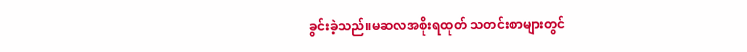ခွင်းခဲ့သည်။မဆလအစိုးရထုတ် သတင်းစာများတွင်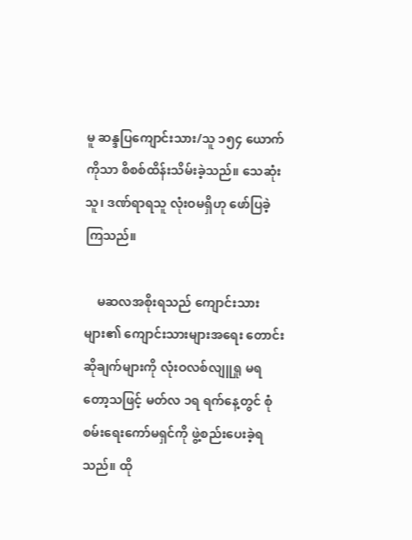မူ ဆန္ဒပြကျောင်းသား/သူ ၁၅၄ ယောက်ကိုသာ စိစစ်ထိန်းသိမ်းခဲ့သည်။ သေဆုံးသူ၊ ဒဏ်ရာရသူ လုံးဝမရှိဟု ဖော်ပြခဲ့ကြသည်။

    မဆလအစိုးရသည် ကျောင်းသားများ၏ ကျောင်းသားများအရေး တောင်းဆိုချက်များကို လုံးဝလစ်လျူရှု မရတော့သဖြင့် မတ်လ ၁ရ ရက်နေ့တွင် စုံစမ်းရေးကော်မရှင်ကို ဖွဲ့စည်းပေးခဲ့ရသည်။ ထို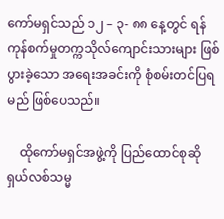ကော်မရှင်သည် ၁၂ – ၃- ၈၈ နေ့တွင် ရန်ကုန်စက်မှုတက္ကသိုလ်ကျောင်းသားများ ဖြစ်ပွားခဲ့သော အရေးအခင်းကို စုံစမ်းတင်ပြရမည် ဖြစ်ပေသည်။

    ထိုကော်မရှင်အဖွဲ့ကို ပြည်ထောင်စုဆိုရှယ်လစ်သမ္မ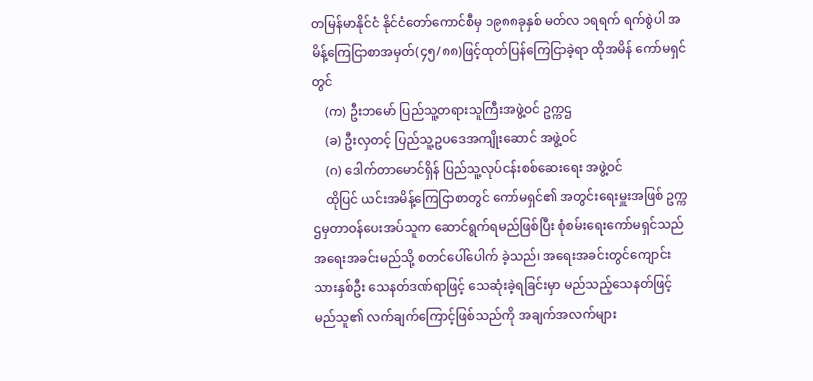တမြန်မာနိုင်ငံ နိုင်ငံတော်ကောင်စီမှ ၁၉၈၈ခုနှစ် မတ်လ ၁ရရက် ရက်စွဲပါ အမိန့်ကြေငြာစာအမှတ်(၄၅/၈၈)ဖြင့်ထုတ်ပြန်ကြေငြာခဲ့ရာ ထိုအမိန် ကော်မရှင်တွင်
    (က) ဦးဘမော် ပြည်သူ့တရားသူကြီးအဖွဲ့ဝင် ဥက္ကဌ
    (ခ) ဦးလှတင့် ပြည်သူ့ဥပဒေအကျိုးဆောင် အဖွဲ့ဝင်
    (ဂ) ဒေါက်တာမောင်ရှိန် ပြည်သူ့လုပ်ငန်းစစ်ဆေးရေး အဖွဲ့ဝင်
    ထိုပြင် ယင်းအမိန့်ကြေငြာစာတွင် ကော်မရှင်၏ အတွင်းရေးမှူးအဖြစ် ဥက္ကဌမှတာဝန်ပေးအပ်သူက ဆောင်ရွက်ရမည်ဖြစ်ပြီး စုံစမ်းရေးကော်မရှင်သည် အရေးအခင်းမည်သို့ စတင်ပေါ်ပေါက် ခဲ့သည်၊ အရေးအခင်းတွင်ကျောင်းသားနှစ်ဦး သေနတ်ဒဏ်ရာဖြင့် သေဆုံးခဲ့ရခြင်းမှာ မည်သည့်သေနတ်ဖြင့် မည်သူ၏ လက်ချက်ကြောင့်ဖြစ်သည်ကို အချက်အလက်များ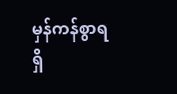မှန်ကန်စွာရရှိ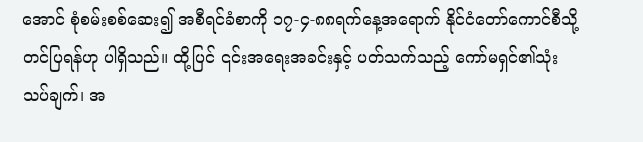အောင် စုံစမ်းစစ်ဆေး၍ အစီရင်ခံစာကို ၁၇-၄-၈၈ရက်နေ့အရောက် နိုင်ငံတော်ကောင်စီသို့ တင်ပြရန်ဟု ပါရှိသည်။ ထို့ပြင် ၎င်းအရေးအခင်းနှင့် ပတ်သက်သည့် ကော်မရှင်၏သုံးသပ်ချက်၊ အ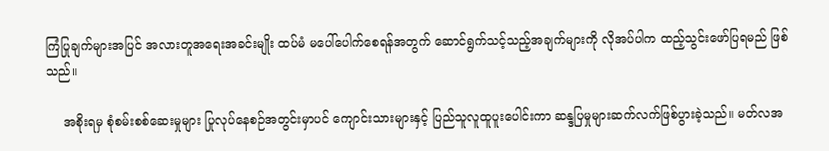ကြံပြုချက်များအပြင် အလားတူအရေးအခင်းမျိုး ထပ်မံ မပေါ်ပေါက်စေရန်အတွက် ဆောင်ရွက်သင့်သည့်အချက်များကို လိုအပ်ပါက ထည့်သွင်းဖော်ပြရမည် ဖြစ်သည်။

    အစိုးရမှ စုံစမ်းစစ်ဆေးမှုများ ပြုလုပ်နေစဉ်အတွင်းမှာပင် ကျောင်းသားများနှင့် ပြည်သူလူထူပူးပေါင်းကာ ဆန္ဒပြမှုများဆက်လက်ဖြစ်ပွားခဲ့သည်။ မတ်လအ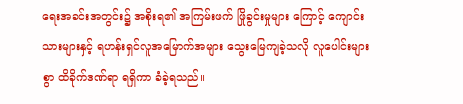ရေးအခင်းအတွင်း၌ အစိုးရ၏ အကြမ်းဖက် ဖြိုခွင်းမှုများ ကြောင့် ကျောင်းသားများနှင့် ရဟန်းရှင်လူအမြောက်အများ သွေးမြေကျခဲ့သလို လူပေါင်းများစွာ ထိခိုက်ဒဏ်ရာ ရရှိကာ ခံခဲ့ရသည်။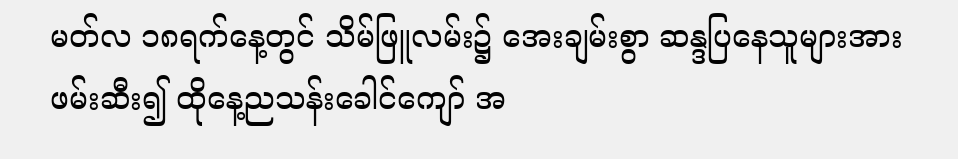မတ်လ ၁၈ရက်နေ့တွင် သိမ်ဖြူလမ်း၌ အေးချမ်းစွာ ဆန္ဒပြနေသူများအား ဖမ်းဆီး၍ ထိုနေ့ညသန်းခေါင်ကျော် အ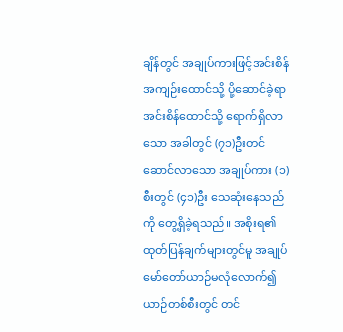ချိန်တွင် အချုပ်ကားဖြင့်အင်းစိန်အကျဉ်းထောင်သို့ ပို့ဆောင်ခဲ့ရာ အင်းစိန်ထောင်သို့ ရောက်ရှိလာသော အခါတွင် (၇၁)ဦးတင်ဆောင်လာသော အချုပ်ကား (၁)စီးတွင် (၄၁)ဦး သေဆုံးနေသည်ကို တွေ့ရှိခဲ့ရသည်။ အစိုးရ၏ ထုတ်ပြန်ချက်များတွင်မူ အချုပ်မော်တော်ယာဉ်မလုံလောက်၍ ယာဉ်တစ်စီးတွင် တင်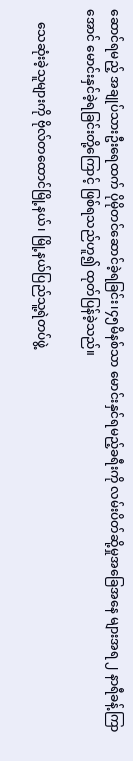ဆောင်ရမည့် အချုပ်သားဦးရေထက် ပိုမိုတင်ဆောင်ခဲ့ရခြင်း၊၄၅မိနစ်သာ မောင်းနှင်ရမည့်ခရီးကို လမ်းပိတ်ဆို့မှုအခြေအနေ များအရ ၂ နာရီခန့်ကြာအောင် မောင်းနှင်ခဲ့ရခြင်းတို့ကြောင့် ဖြစ်ရသည်ဟူ၍ ထုတ်ပြန်ခဲ့သည်။

    သေဆုံးခဲ့သူများကို ဗိုလ်တထောင်မြို့နယ်၊ မြို့နယ်ပြည်သူ့ရဲတပ်ဖွဲ့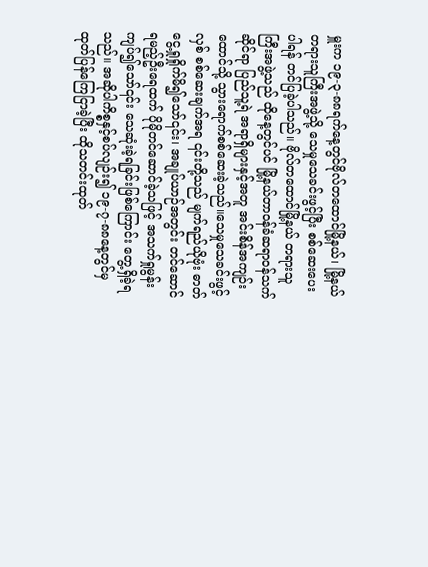မှူးက ၁၉-၃-၈၈ရက်နေ့တွင်ဗိုလ်တထောင်မြို့နယ်၊ မြို့နယ်တရားသူကြီးအဖွဲ့သို့ သေမှုသေခင်းဖွင့်ပြီး စစ်ဆေးပေးပါရန် တင်ပြခဲ့ပါသည်။ ဗိုလ်တထောင်မြို့နယ် တရားသူကြီးအဖွဲ့သည် ထိုနေ့တွင်ပင် မြို့နယ်တာဝန်ခံဆရာဝန်သက်ဆိုင်ရာ ပြည်သူ့ရဲ အရာရှိများနှင့်အတူ အင်းစိန်အကျဉ်းထောင်သို့ သွားရောက်စစ်ဆေးခဲ့သည်။သေမှုသေခင်းဖွင့်လှစ် စစ်ဆေးချက်အရ ၎င်းတို့သည် မျက်ရည်ယိုဗုံး ဓာတ်ငွေ့ရှုရှိုက်မိ၍သော်၎င်း၊ အချုပ်ယာဉ်အတွင်း တင်ဆောင် ရမည့်ဦးရေထက် ပိုမိုတင်ဆောင်ခဲ့သဖြင့် အသက်ရှုမွန်းကျပ်၍သော်၎င်း သေဆုံးခဲ့ရခြင်းဖြစ်ကြောင်း တွေ့ရှိခဲ့ရသည်။ အဆိုပါကိစ္စနှင့်စပ်လျဉ်း၍ ၁၉-၇-၈၈နေ့တွင်မှ ထုတ်ပြန်ကြေငြာခဲ့ပြီး ထိုသတင်းထုတ်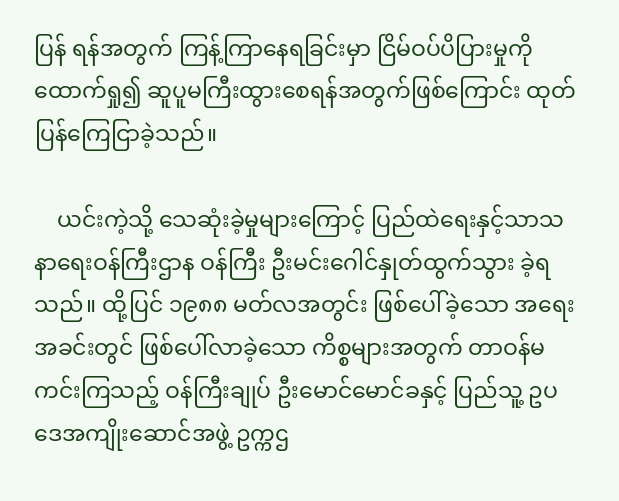ပြန် ရန်အတွက် ကြန့်ကြာနေရခြင်းမှာ ငြိမ်ဝပ်ပိပြားမှုကိုထောက်ရှု၍ ဆူပူမကြီးထွားစေရန်အတွက်ဖြစ်ကြောင်း ထုတ်ပြန်ကြေငြာခဲ့သည်။

    ယင်းကဲ့သို့ သေဆုံးခဲ့မှုများကြောင့် ပြည်ထဲရေးနှင့်သာသနာရေးဝန်ကြီးဌာန ဝန်ကြီး ဦးမင်းဂေါင်နှုတ်ထွက်သွား ခဲ့ရသည်။ ထို့ပြင် ၁၉၈၈ မတ်လအတွင်း ဖြစ်ပေါ်ခဲ့သော အရေးအခင်းတွင် ဖြစ်ပေါ်လာခဲ့သော ကိစ္စများအတွက် တာဝန်မကင်းကြသည့် ဝန်ကြီးချုပ် ဦးမောင်မောင်ခနှင့် ပြည်သူ့ ဥပဒေအကျိုးဆောင်အဖွဲ့ ဥက္ကဌ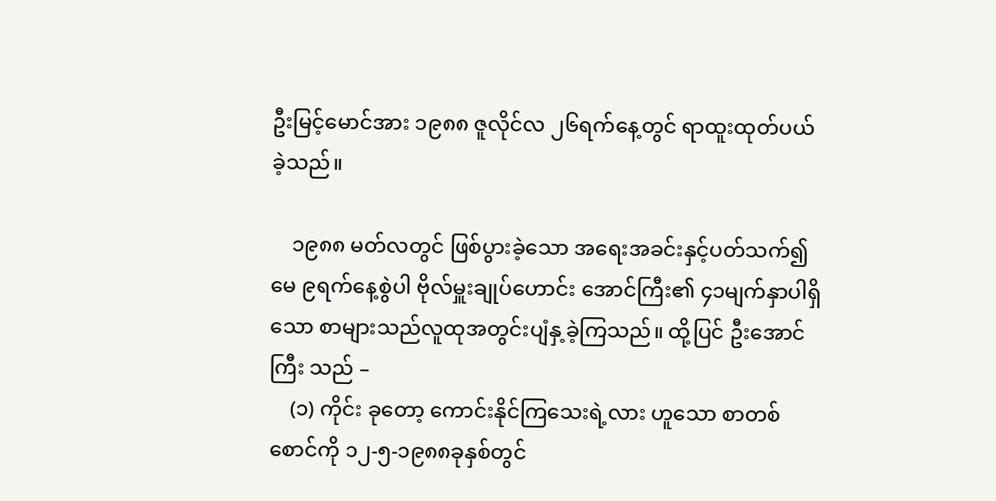ဦးမြင့်မောင်အား ၁၉၈၈ ဇူလိုင်လ ၂၆ရက်နေ့တွင် ရာထူးထုတ်ပယ်ခဲ့သည်။

    ၁၉၈၈ မတ်လတွင် ဖြစ်ပွားခဲ့သော အရေးအခင်းနှင့်ပတ်သက်၍ မေ ၉ရက်နေ့စွဲပါ ဗိုလ်မှူးချုပ်ဟောင်း အောင်ကြီး၏ ၄၁မျက်နှာပါရှိသော စာများသည်လူထုအတွင်းပျံနှ့ခဲ့ကြသည်။ ထို့ပြင် ဦးအောင်ကြီး သည် –
    (၁) ကိုင်း ခုတော့ ကောင်းနိုင်ကြသေးရဲ့လား ဟူသော စာတစ်စောင်ကို ၁၂-၅-၁၉၈၈ခုနှစ်တွင်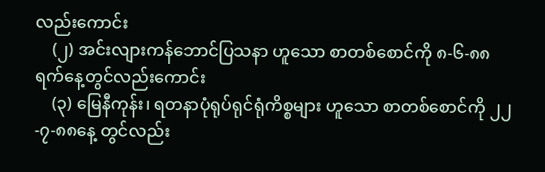လည်းကောင်း
    (၂) အင်းလျားကန်ဘောင်ပြသနာ ဟူသော စာတစ်စောင်ကို ၈-၆-၈၈ရက်နေ့တွင်လည်းကောင်း
    (၃) မြေနီကုန်း၊ ရတနာပုံရုပ်ရုင်ရုံကိစ္စများ ဟူသော စာတစ်စောင်ကို ၂၂-၇-၈၈နေ့ တွင်လည်း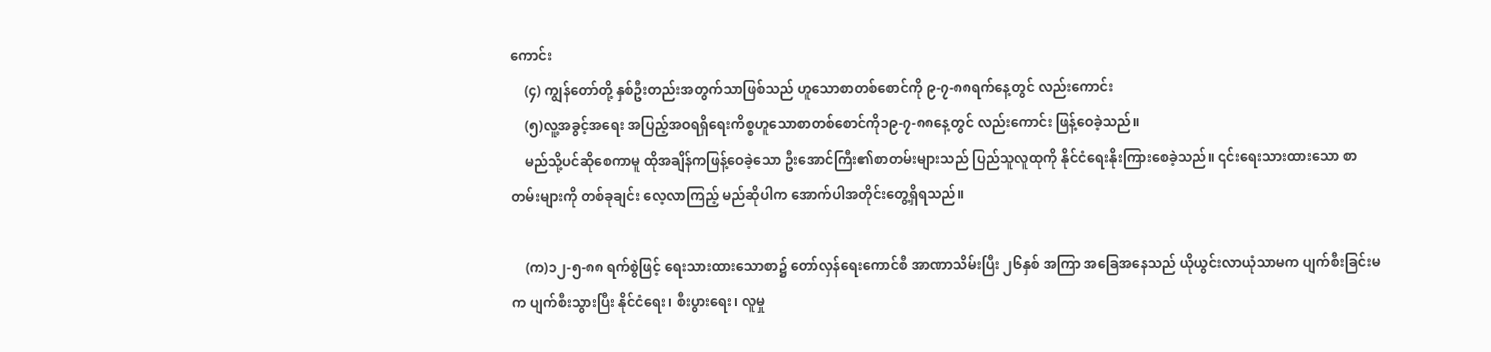ကောင်း
    (၄) ကျွန်တော်တို့ နှစ်ဦးတည်းအတွက်သာဖြစ်သည် ဟူသောစာတစ်စောင်ကို ၉-၇-၈၈ရက်နေ့တွင် လည်းကောင်း
    (၅)လူ့အခွင့်အရေး အပြည့်အဝရရှိရေးကိစ္စဟူသောစာတစ်စောင်ကို၁၉-၇-၈၈နေ့တွင် လည်းကောင်း ဖြန့်ဝေခဲ့သည်။
    မည်သို့ပင်ဆိုစေကာမူ ထိုအချိန်ကဖြန့်ဝေခဲ့သော ဦးအောင်ကြီး၏စာတမ်းများသည် ပြည်သူလူထုကို နိုင်ငံရေးနိုးကြားစေခဲ့သည်။ ၎င်းရေးသားထားသော စာတမ်းများကို တစ်ခုချင်း လေ့လာကြည့် မည်ဆိုပါက အောက်ပါအတိုင်းတွေ့ရှိရသည်။

    (က)၁၂-၅-၈၈ ရက်စွဲဖြင့် ရေးသားထားသောစာ၌ တော်လှန်ရေးကောင်စီ အာဏာသိမ်းပြီး ၂၆နှစ် အကြာ အခြေအနေသည် ယိုယွင်းလာယုံသာမက ပျက်စီးခြင်းမက ပျက်စီးသွားပြီး နိုင်ငံရေး၊ စီးပွားရေး၊ လူမှု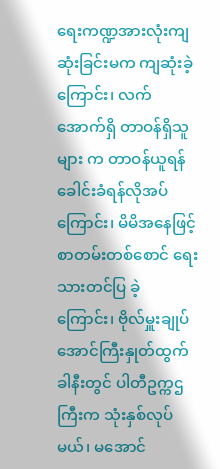ရေးကဏ္ဍအားလုံးကျဆုံးခြင်းမက ကျဆုံးခဲ့ကြောင်း၊ လက်အောက်ရှိ တာဝန်ရှိသူများ က တာဝန်ယူရန် ခေါင်းခံရန်လိုအပ်ကြောင်း၊ မိမိအနေဖြင့် စာတမ်းတစ်စောင် ရေးသားတင်ပြ ခဲ့ ကြောင်း၊ ဗိုလ်မှူးချုပ်အောင်ကြီးနှုတ်ထွက်ခါနီးတွင် ပါတီဥက္ကဌကြီးက သုံးနှစ်လုပ်မယ်၊ မအောင်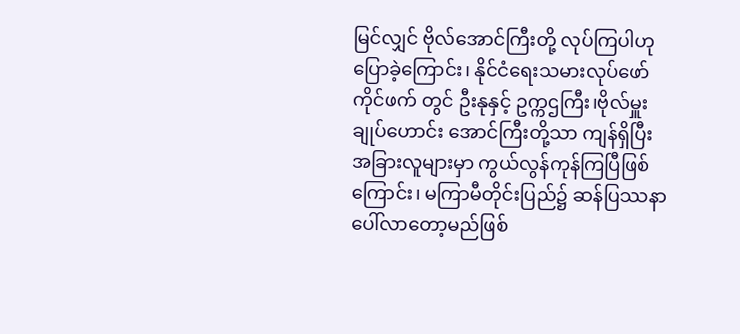မြင်လျှင် ဗိုလ်အောင်ကြီးတို့ လုပ်ကြပါဟု ပြောခဲ့ကြောင်း၊ နိုင်ငံရေးသမားလုပ်ဖော်ကိုင်ဖက် တွင် ဦးနုနှင့် ဥက္ကဌကြီး၊ဗိုလ်မှူးချုပ်ဟောင်း အောင်ကြီးတို့သာ ကျန်ရှိပြီး အခြားလူများမှာ ကွယ်လွန်ကုန်ကြပြီဖြစ်ကြောင်း၊ မကြာမီတိုင်းပြည်၌ ဆန်ပြဿနာပေါ်လာတော့မည်ဖြစ်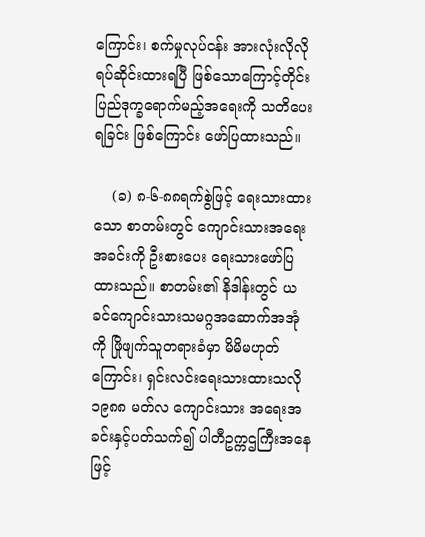ကြောင်း၊ စက်မှုလုပ်ငန်း အားလုံးလိုလို ရပ်ဆိုင်းထားရပြီ ဖြစ်သောကြောင့်တိုင်းပြည်ဒုက္ခရောက်မည့်အရေးကို သတိပေးရခြင်း ဖြစ်ကြောင်း ဖော်ပြထားသည်။

    (ခ) ၈-၆-၈၈ရက်စွဲဖြင့် ရေးသားထားသော စာတမ်းတွင် ကျောင်းသားအရေးအခင်းကို ဦးစားပေး ရေးသားဖော်ပြထားသည်။ စာတမ်း၏ နိဒါန်းတွင် ယခင်ကျောင်းသားသမဂ္ဂအဆောက်အအုံကို ဖြိုဖျက်သူတရားခံမှာ မိမိမဟုတ်ကြောင်း၊ ရှင်းလင်းရေးသားထားသလို ၁၉၈၈ မတ်လ ကျောင်းသား အရေးအခင်းနှင့်ပတ်သက်၍ ပါတီဥက္ကဌကြီးအနေဖြင့်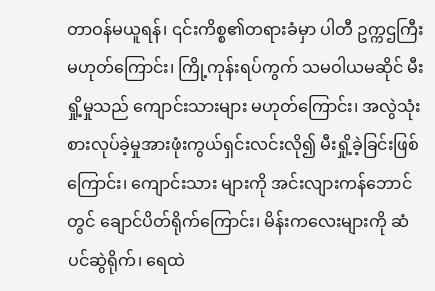တာဝန်မယူရန်၊ ၎င်းကိစ္စ၏တရားခံမှာ ပါတီ ဥက္ကဌကြီး မဟုတ်ကြောင်း၊ ကြို့ကုန်းရပ်ကွက် သမဝါယမဆိုင် မီးရှို့မှုသည် ကျောင်းသားများ မဟုတ်ကြောင်း၊ အလွဲသုံးစားလုပ်ခဲ့မှုအားဖုံးကွယ်ရှင်းလင်းလို၍ မီးရှို့ခဲ့ခြင်းဖြစ်ကြောင်း၊ ကျောင်းသား များကို အင်းလျားကန်ဘောင်တွင် ချောင်ပိတ်ရိုက်ကြောင်း၊ မိန်းကလေးများကို ဆံပင်ဆွဲရိုက်၊ ရေထဲ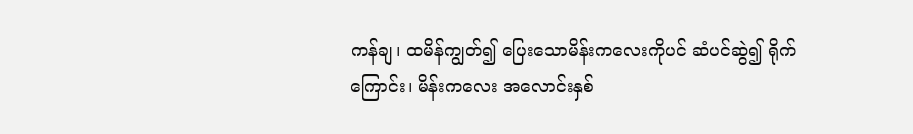ကန်ချ၊ ထမိန်ကျွတ်၍ ပြေးသောမိန်းကလေးကိုပင် ဆံပင်ဆွဲ၍ ရိုက်ကြောင်း၊ မိန်းကလေး အလောင်းနှစ်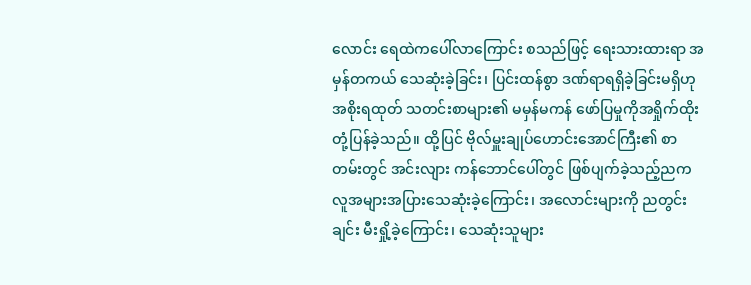လောင်း ရေထဲကပေါ်လာကြောင်း စသည်ဖြင့် ရေးသားထားရာ အမှန်တကယ် သေဆုံးခဲ့ခြင်း၊ ပြင်းထန်စွာ ဒဏ်ရာရရှိခဲ့ခြင်းမရှိဟု အစိုးရထုတ် သတင်းစာများ၏ မမှန်မကန် ဖော်ပြမှုကိုအရှိုက်ထိုး တုံ့ပြန်ခဲ့သည်။ ထို့ပြင် ဗိုလ်မှူးချုပ်ဟောင်းအောင်ကြီး၏ စာတမ်းတွင် အင်းလျား ကန်ဘောင်ပေါ်တွင် ဖြစ်ပျက်ခဲ့သည့်ညက လူအများအပြားသေဆုံးခဲ့ကြောင်း၊ အလောင်းများကို ညတွင်းချင်း မီးရှို့ခဲ့ကြောင်း၊ သေဆုံးသူများ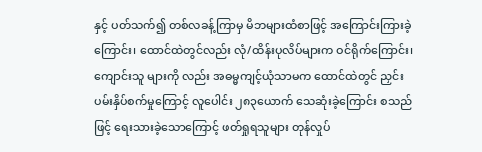နှင့် ပတ်သက်၍ တစ်လခန့်ကြာမှ မိဘများထံစာဖြင့် အကြောင်းကြားခဲ့ကြောင်း၊ ထောင်ထဲတွင်လည်း လုံ/ထိန်းပုလိပ်များက ဝင်ရိုက်ကြောင်း၊ ကျောင်းသူ များကို လည်း အဓမ္မကျင့်ယုံသာမက ထောင်ထဲတွင် ညှင်းပမ်းနှိပ်စက်မှုကြောင့် လူပေါင်း ၂၈၃ယောက် သေဆုံးခဲ့ကြောင်း စသည်ဖြင့် ရေးသားခဲ့သောကြောင့် ဖတ်ရှုရသူများ တုန်လှုပ်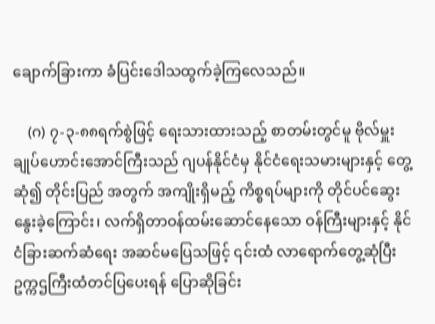ချောက်ခြားကာ ခံပြင်းဒေါသထွက်ခဲ့ကြလေသည်။

    (ဂ) ၇-၃-၈၈ရက်စွဲဖြင့် ရေးသားထားသည့် စာတမ်းတွင်မူ ဗိုလ်မှူးချုပ်ဟောင်းအောင်ကြီးသည် ဂျပန်နိုင်ငံမှ နိုင်ငံရေးသမားများနှင့် တွေ့ဆုံ၍ တိုင်းပြည် အတွက် အကျိုးရှိမည့် ကိစ္စရပ်များကို တိုင်ပင်ဆွေးနွေးခဲ့ကြောင်း၊ လက်ရှိတာဝန်ထမ်းဆောင်နေသော ဝန်ကြီးများနှင့် နိုင်ငံခြားဆက်ဆံရေး အဆင်မပြေသဖြင့် ၎င်းထံ လာရောက်တွေ့ဆုံပြီး ဥက္ကဌကြီးထံတင်ပြပေးရန် ပြောဆိုခြင်း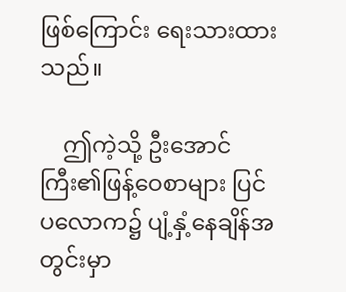ဖြစ်ကြောင်း ရေးသားထားသည်။

    ဤကဲ့သို့ ဦးအောင်ကြီး၏ဖြန့်ဝေစာများ ပြင်ပလောက၌ ပျံ့နှံ့နေချိန်အတွင်းမှာ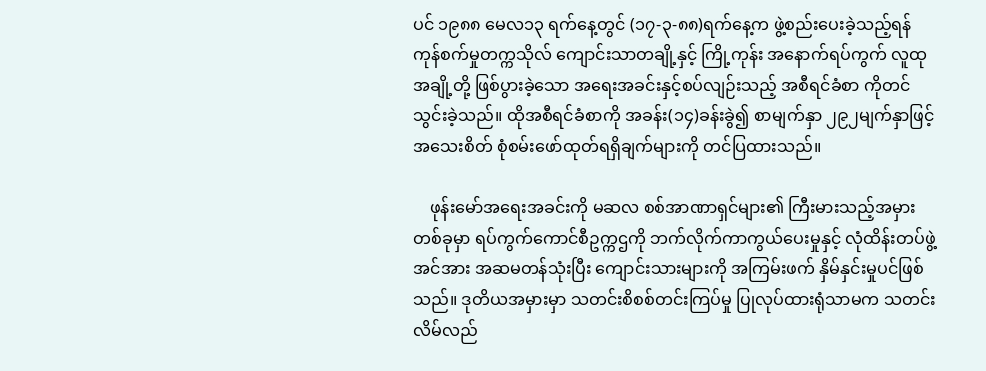ပင် ၁၉၈၈ မေလ၁၃ ရက်နေ့တွင် (၁၇-၃-၈၈)ရက်နေ့က ဖွဲ့စည်းပေးခဲ့သည့်ရန်ကုန်စက်မှုတက္ကသိုလ် ကျောင်းသာတချို့နှင့် ကြို့ကုန်း အနောက်ရပ်ကွက် လူထုအချို့တို့ ဖြစ်ပွားခဲ့သော အရေးအခင်းနှင့်စပ်လျဉ်းသည့် အစီရင်ခံစာ ကိုတင်သွင်းခဲ့သည်။ ထိုအစီရင်ခံစာကို အခန်း(၁၄)ခန်းခွဲ၍ စာမျက်နှာ ၂၉၂မျက်နှာဖြင့် အသေးစိတ် စုံစမ်းဖော်ထုတ်ရရှိချက်များကို တင်ပြထားသည်။

    ဖုန်းမော်အရေးအခင်းကို မဆလ စစ်အာဏာရှင်များ၏ ကြီးမားသည့်အမှားတစ်ခုမှာ ရပ်ကွက်ကောင်စီဥက္ကဌကို ဘက်လိုက်ကာကွယ်ပေးမှုနှင့် လုံထိန်းတပ်ဖွဲ့အင်အား အဆမတန်သုံးပြီး ကျောင်းသားများကို အကြမ်းဖက် နှိမ်နှင်းမှုပင်ဖြစ်သည်။ ဒုတိယအမှားမှာ သတင်းစိစစ်တင်းကြပ်မှု ပြုလုပ်ထားရုံသာမက သတင်းလိမ်လည်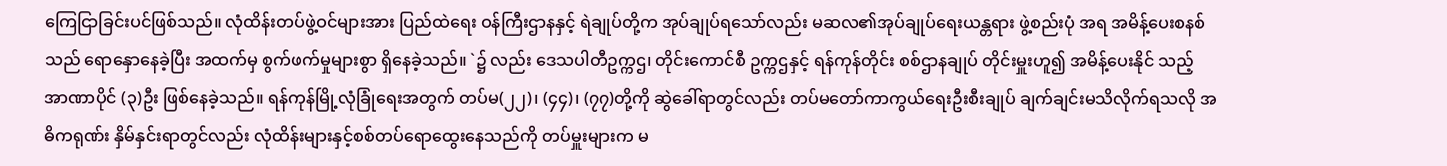ကြေငြာခြင်းပင်ဖြစ်သည်။ လုံထိန်းတပ်ဖွဲ့ဝင်များအား ပြည်ထဲရေး ဝန်ကြီးဌာနနှင့် ရဲချုပ်တို့က အုပ်ချုပ်ရသော်လည်း မဆလ၏အုပ်ချုပ်ရေးယန္တရား ဖွဲ့စည်းပုံ အရ အမိန့်ပေးစနစ်သည် ရောနှောနေခဲ့ပြီး အထက်မှ စွက်ဖက်မှုများစွာ ရှိနေခဲ့သည်။ `၌ လည်း ဒေသပါတီဥက္ကဌ၊ တိုင်းကောင်စီ ဥက္ကဌနှင့် ရန်ကုန်တိုင်း စစ်ဌာနချုပ် တိုင်းမှူးဟူ၍ အမိန့်ပေးနိုင် သည့် အာဏာပိုင် (၃)ဦး ဖြစ်နေခဲ့သည်။ ရန်ကုန်မြို့လုံခြုံရေးအတွက် တပ်မ(၂၂)၊ (၄၄)၊ (၇၇)တို့ကို ဆွဲခေါ်ရာတွင်လည်း တပ်မတော်ကာကွယ်ရေးဦးစီးချုပ် ချက်ချင်းမသိလိုက်ရသလို အဓိကရုဏ်း နှိမ်နှင်းရာတွင်လည်း လုံထိန်းများနှင့်စစ်တပ်ရောထွေးနေသည်ကို တပ်မှူးများက မ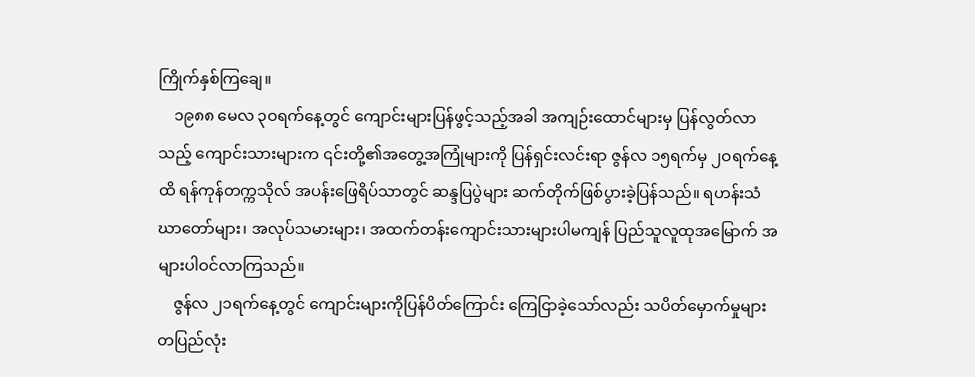ကြိုက်နှစ်ကြချေ။
    ၁၉၈၈ မေလ ၃ဝရက်နေ့တွင် ကျောင်းများပြန်ဖွင့်သည့်အခါ အကျဉ်းထောင်များမှ ပြန်လွတ်လာသည့် ကျောင်းသားများက ၎င်းတို့၏အတွေ့အကြုံများကို ပြန်ရှင်းလင်းရာ ဇွန်လ ၁၅ရက်မှ ၂ဝရက်နေ့ထိ ရန်ကုန်တက္ကသိုလ် အပန်းဖြေရိပ်သာတွင် ဆန္ဒပြပွဲများ ဆက်တိုက်ဖြစ်ပွားခဲ့ပြန်သည်။ ရဟန်းသံဃာတော်များ၊ အလုပ်သမားများ၊ အထက်တန်းကျောင်းသားများပါမကျန် ပြည်သူလူထုအမြောက် အများပါဝင်လာကြသည်။
    ဇွန်လ ၂၁ရက်နေ့တွင် ကျောင်းများကိုပြန်ပိတ်ကြောင်း ကြေငြာခဲ့သော်လည်း သပိတ်မှောက်မှုများ တပြည်လုံး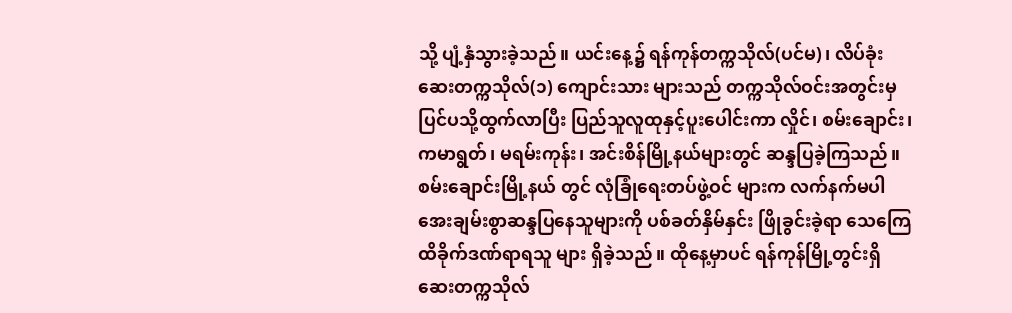သို့ ပျံ့နှံသွားခဲ့သည်။ ယင်းနေ့၌ ရန်ကုန်တက္ကသိုလ်(ပင်မ)၊ လိပ်ခုံးဆေးတက္ကသိုလ်(၁) ကျောင်းသား များသည် တက္ကသိုလ်ဝင်းအတွင်းမှ ပြင်ပသို့ထွက်လာပြီး ပြည်သူလူထုနှင့်ပူးပေါင်းကာ လှိုင်၊ စမ်းချောင်း၊ ကမာရွတ်၊ မရမ်းကုန်း၊ အင်းစိန်မြို့နယ်များတွင် ဆန္ဒပြခဲ့ကြသည်။ စမ်းချောင်းမြို့နယ် တွင် လုံခြုံရေးတပ်ဖွဲ့ဝင် များက လက်နက်မပါ အေးချမ်းစွာဆန္ဒပြနေသူများကို ပစ်ခတ်နှိမ်နှင်း ဖြိုခွင်းခဲ့ရာ သေကြေ ထိခိုက်ဒဏ်ရာရသူ များ ရှိခဲ့သည်။ ထိုနေ့မှာပင် ရန်ကုန်မြို့တွင်းရှိ ဆေးတက္ကသိုလ်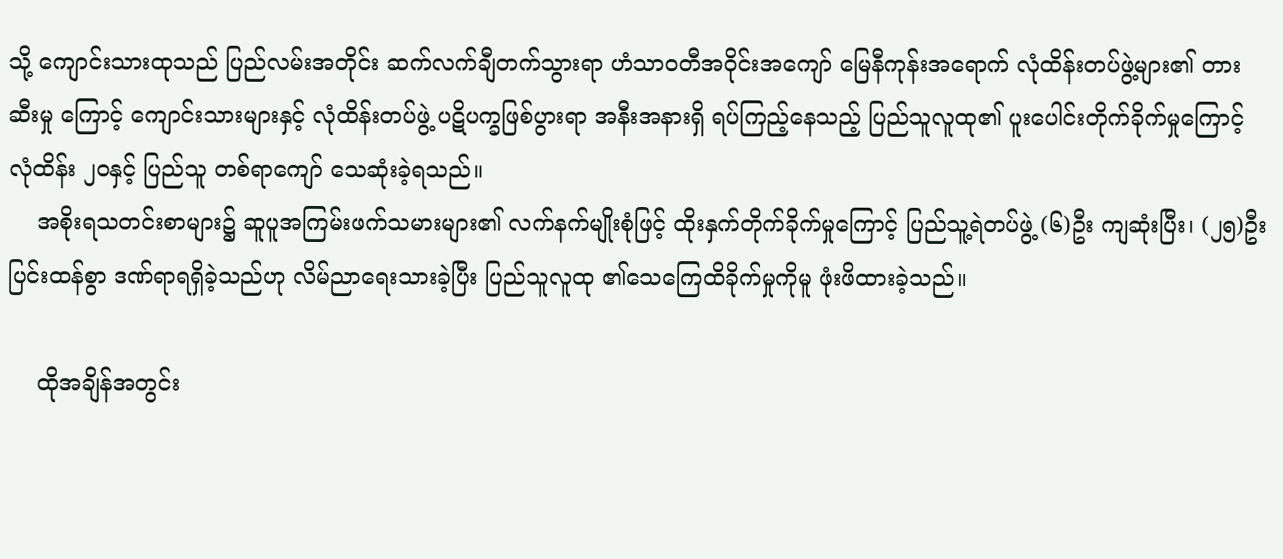သို့ ကျောင်းသားထုသည် ပြည်လမ်းအတိုင်း ဆက်လက်ချီတက်သွားရာ ဟံသာဝတီအဝိုင်းအကျော် မြေနီကုန်းအရောက် လုံထိန်းတပ်ဖွဲ့များ၏ တားဆီးမှု ကြောင့် ကျောင်းသားများနှင့် လုံထိန်းတပ်ဖွဲ့ ပဋိပက္ခဖြစ်ပွားရာ အနီးအနားရှိ ရပ်ကြည့်နေသည့် ပြည်သူလူထု၏ ပူးပေါင်းတိုက်ခိုက်မှုကြောင့် လုံထိန်း ၂ဝနှင့် ပြည်သူ တစ်ရာကျော် သေဆုံးခဲ့ရသည်။
    အစိုးရသတင်းစာများ၌ ဆူပူအကြမ်းဖက်သမားများ၏ လက်နက်မျိုးစုံဖြင့် ထိုးနှက်တိုက်ခိုက်မှုကြောင့် ပြည်သူ့ရဲတပ်ဖွဲ့ (၆)ဦး ကျဆုံးပြီး၊ (၂၅)ဦးပြင်းထန်စွာ ဒဏ်ရာရရှိခဲ့သည်ဟု လိမ်ညာရေးသားခဲ့ပြီး ပြည်သူလူထု ၏သေကြေထိခိုက်မှုကိုမူ ဖုံးဖိထားခဲ့သည်။

    ထိုအချိန်အတွင်း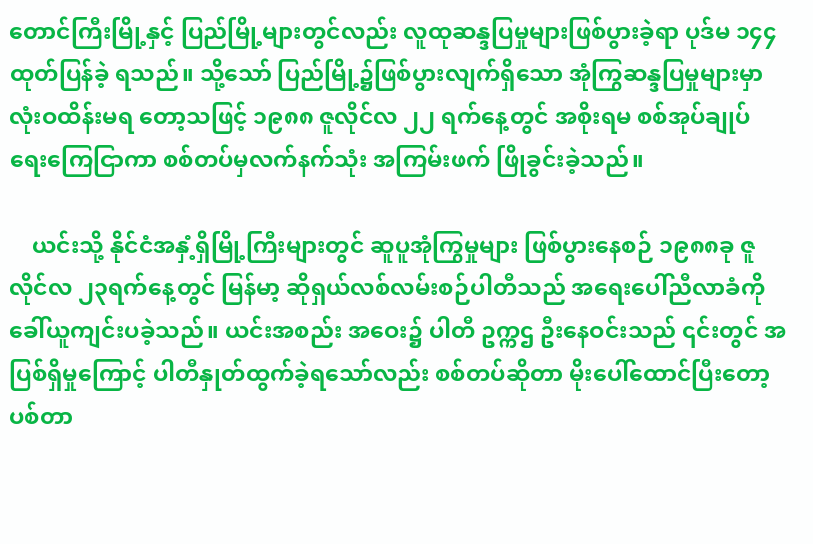တောင်ကြီးမြို့နှင့် ပြည်မြို့များတွင်လည်း လူထုဆန္ဒပြမှုများဖြစ်ပွားခဲ့ရာ ပုဒ်မ ၁၄၄ ထုတ်ပြန်ခဲ့ ရသည်။ သို့သော် ပြည်မြို့၌ဖြစ်ပွားလျက်ရှိသော အုံကြွဆန္ဒပြမှုများမှာ လုံးဝထိန်းမရ တော့သဖြင့် ၁၉၈၈ ဇူလိုင်လ ၂၂ ရက်နေ့တွင် အစိုးရမ စစ်အုပ်ချုပ်ရေးကြေငြာကာ စစ်တပ်မှလက်နက်သုံး အကြမ်းဖက် ဖြိုခွင်းခဲ့သည်။

    ယင်းသို့ နိုင်ငံအနှံ့ရှိမြို့ကြီးများတွင် ဆူပူအုံကြွမှုများ ဖြစ်ပွားနေစဉ် ၁၉၈၈ခု ဇူလိုင်လ ၂၃ရက်နေ့တွင် မြန်မာ့ ဆိုရှယ်လစ်လမ်းစဉ်ပါတီသည် အရေးပေါ်ညီလာခံကို ခေါ်ယူကျင်းပခဲ့သည်။ ယင်းအစည်း အဝေး၌ ပါတီ ဥက္ကဌ ဦးနေဝင်းသည် ၎င်းတွင် အပြစ်ရှိမှုကြောင့် ပါတီနှုတ်ထွက်ခဲ့ရသော်လည်း စစ်တပ်ဆိုတာ မိုးပေါ်ထောင်ပြီးတော့ ပစ်တာ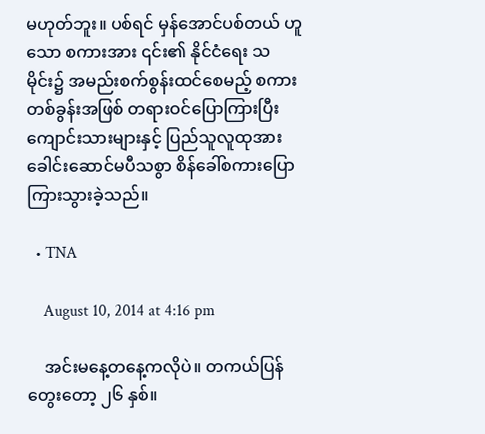မဟုတ်ဘူး။ ပစ်ရင် မှန်အောင်ပစ်တယ် ဟူသော စကားအား ၎င်း၏ နိုင်ငံရေး သမိုင်း၌ အမည်းစက်စွန်းထင်စေမည့် စကားတစ်ခွန်းအဖြစ် တရားဝင်ပြောကြားပြီး ကျောင်းသားများနှင့် ပြည်သူလူထုအား ခေါင်းဆောင်မပီသစွာ စိန်ခေါ်စကားပြောကြားသွားခဲ့သည်။

  • TNA

    August 10, 2014 at 4:16 pm

    အင်းမနေ့တနေ့ကလိုပဲ။ တကယ်ပြန်တွေးတော့ ၂၆ နှစ်။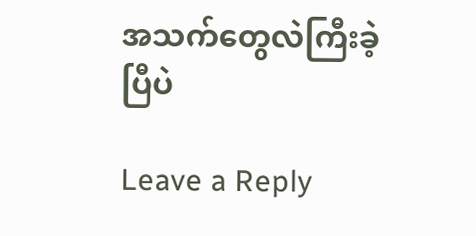အသက်တွေလဲကြီးခဲ့ပြီပဲ

Leave a Reply